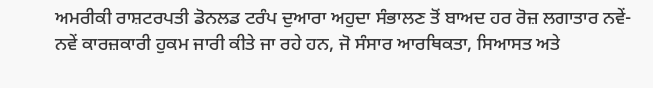ਅਮਰੀਕੀ ਰਾਸ਼ਟਰਪਤੀ ਡੋਨਲਡ ਟਰੰਪ ਦੁਆਰਾ ਅਹੁਦਾ ਸੰਭਾਲਣ ਤੋਂ ਬਾਅਦ ਹਰ ਰੋਜ਼ ਲਗਾਤਾਰ ਨਵੇਂ-ਨਵੇਂ ਕਾਰਜ਼ਕਾਰੀ ਹੁਕਮ ਜਾਰੀ ਕੀਤੇ ਜਾ ਰਹੇ ਹਨ, ਜੋ ਸੰਸਾਰ ਆਰਥਿਕਤਾ, ਸਿਆਸਤ ਅਤੇ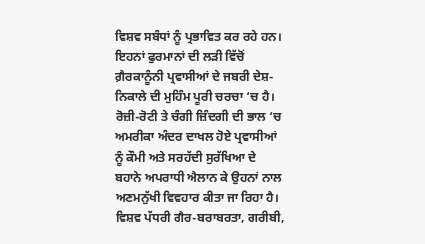ਵਿਸ਼ਵ ਸਬੰਧਾਂ ਨੂੰ ਪ੍ਰਭਾਵਿਤ ਕਰ ਰਹੇ ਹਨ। ਇਹਨਾਂ ਫੁਰਮਾਨਾਂ ਦੀ ਲੜੀ ਵਿੱਚੋਂ ਗ਼ੈਰਕਾਨੂੰਨੀ ਪ੍ਰਵਾਸੀਆਂ ਦੇ ਜਬਰੀ ਦੇਸ਼-ਨਿਕਾਲੇ ਦੀ ਮੁਹਿੰਮ ਪੂਰੀ ਚਰਚਾ ‘ਚ ਹੈ। ਰੋਜ਼ੀ-ਰੋਟੀ ਤੇ ਚੰਗੀ ਜ਼ਿੰਦਗੀ ਦੀ ਭਾਲ ‘ਚ ਅਮਰੀਕਾ ਅੰਦਰ ਦਾਖਲ ਹੋਏ ਪ੍ਰਵਾਸੀਆਂ ਨੂੰ ਕੌਮੀ ਅਤੇ ਸਰਹੱਦੀ ਸੁਰੱਖਿਆ ਦੇ ਬਹਾਨੇ ਅਪਰਾਧੀ ਐਲਾਨ ਕੇ ਉਹਨਾਂ ਨਾਲ ਅਣਮਨੁੱਖੀ ਵਿਵਹਾਰ ਕੀਤਾ ਜਾ ਰਿਹਾ ਹੈ। ਵਿਸ਼ਵ ਪੱਧਰੀ ਗੈਰ-ਬਰਾਬਰਤਾ, ਗਰੀਬੀ,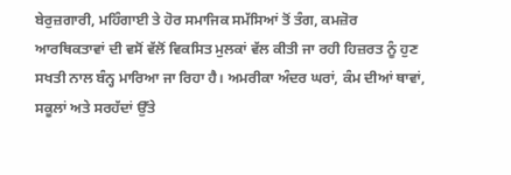ਬੇਰੁਜ਼ਗਾਰੀ, ਮਹਿੰਗਾਈ ਤੇ ਹੋਰ ਸਮਾਜਿਕ ਸਮੱਸਿਆਂ ਤੋਂ ਤੰਗ, ਕਮਜ਼ੋਰ ਆਰਥਿਕਤਾਵਾਂ ਦੀ ਵਸੋਂ ਵੱਲੋਂ ਵਿਕਸਿਤ ਮੁਲਕਾਂ ਵੱਲ ਕੀਤੀ ਜਾ ਰਹੀ ਹਿਜ਼ਰਤ ਨੂੰ ਹੁਣ ਸਖਤੀ ਨਾਲ ਬੰਨ੍ਹ ਮਾਰਿਆ ਜਾ ਰਿਹਾ ਹੈ। ਅਮਰੀਕਾ ਅੰਦਰ ਘਰਾਂ, ਕੰਮ ਦੀਆਂ ਥਾਵਾਂ, ਸਕੂਲਾਂ ਅਤੇ ਸਰਹੱਦਾਂ ਉੱਤੇ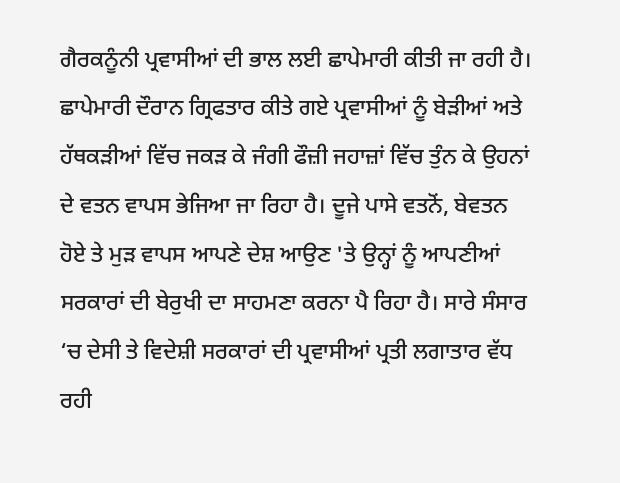ਗੈਰਕਨੂੰਨੀ ਪ੍ਰਵਾਸੀਆਂ ਦੀ ਭਾਲ ਲਈ ਛਾਪੇਮਾਰੀ ਕੀਤੀ ਜਾ ਰਹੀ ਹੈ। ਛਾਪੇਮਾਰੀ ਦੌਰਾਨ ਗ੍ਰਿਫਤਾਰ ਕੀਤੇ ਗਏ ਪ੍ਰਵਾਸੀਆਂ ਨੂੰ ਬੇੜੀਆਂ ਅਤੇ ਹੱਥਕੜੀਆਂ ਵਿੱਚ ਜਕੜ ਕੇ ਜੰਗੀ ਫੌਜ਼ੀ ਜਹਾਜ਼ਾਂ ਵਿੱਚ ਤੁੰਨ ਕੇ ਉਹਨਾਂ ਦੇ ਵਤਨ ਵਾਪਸ ਭੇਜਿਆ ਜਾ ਰਿਹਾ ਹੈ। ਦੂਜੇ ਪਾਸੇ ਵਤਨੋਂ, ਬੇਵਤਨ ਹੋਏ ਤੇ ਮੁੜ ਵਾਪਸ ਆਪਣੇ ਦੇਸ਼ ਆਉਣ 'ਤੇ ਉਨ੍ਹਾਂ ਨੂੰ ਆਪਣੀਆਂ ਸਰਕਾਰਾਂ ਦੀ ਬੇਰੁਖੀ ਦਾ ਸਾਹਮਣਾ ਕਰਨਾ ਪੈ ਰਿਹਾ ਹੈ। ਸਾਰੇ ਸੰਸਾਰ ‘ਚ ਦੇਸੀ ਤੇ ਵਿਦੇਸ਼ੀ ਸਰਕਾਰਾਂ ਦੀ ਪ੍ਰਵਾਸੀਆਂ ਪ੍ਰਤੀ ਲਗਾਤਾਰ ਵੱਧ ਰਹੀ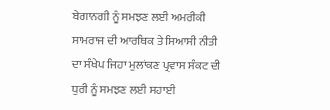ਬੇਗਾਨਗੀ ਨੂੰ ਸਮਝਣ ਲਈ ਅਮਰੀਕੀ ਸਾਮਰਾਜ ਦੀ ਆਰਥਿਕ ਤੇ ਸਿਆਸੀ ਨੀਤੀ ਦਾ ਸੰਖੇਪ ਜਿਹਾ ਮੁਲਾਂਕਣ ਪ੍ਰਵਾਸ ਸੰਕਟ ਦੀ ਧੁਰੀ ਨੂੰ ਸਮਝਣ ਲਈ ਸਹਾਈ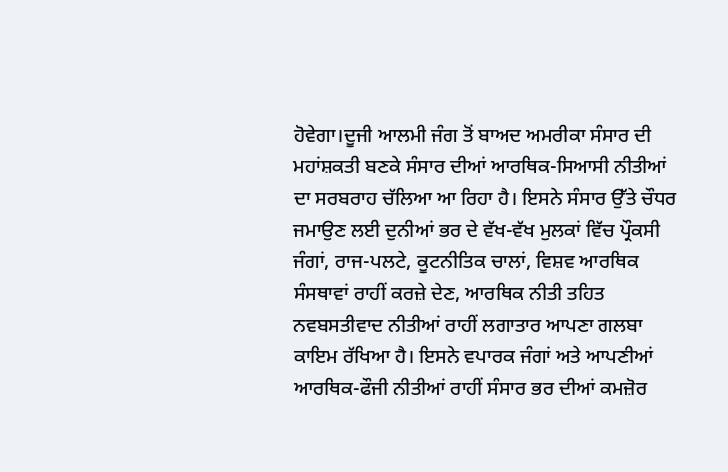ਹੋਵੇਗਾ।ਦੂਜੀ ਆਲਮੀ ਜੰਗ ਤੋਂ ਬਾਅਦ ਅਮਰੀਕਾ ਸੰਸਾਰ ਦੀ ਮਹਾਂਸ਼ਕਤੀ ਬਣਕੇ ਸੰਸਾਰ ਦੀਆਂ ਆਰਥਿਕ-ਸਿਆਸੀ ਨੀਤੀਆਂ ਦਾ ਸਰਬਰਾਹ ਚੱਲਿਆ ਆ ਰਿਹਾ ਹੈ। ਇਸਨੇ ਸੰਸਾਰ ਉੱਤੇ ਚੌਧਰ ਜਮਾਉਣ ਲਈ ਦੁਨੀਆਂ ਭਰ ਦੇ ਵੱਖ-ਵੱਖ ਮੁਲਕਾਂ ਵਿੱਚ ਪ੍ਰੌਕਸੀ ਜੰਗਾਂ, ਰਾਜ-ਪਲਟੇ, ਕੂਟਨੀਤਿਕ ਚਾਲਾਂ, ਵਿਸ਼ਵ ਆਰਥਿਕ ਸੰਸਥਾਵਾਂ ਰਾਹੀਂ ਕਰਜ਼ੇ ਦੇਣ, ਆਰਥਿਕ ਨੀਤੀ ਤਹਿਤ ਨਵਬਸਤੀਵਾਦ ਨੀਤੀਆਂ ਰਾਹੀਂ ਲਗਾਤਾਰ ਆਪਣਾ ਗਲਬਾ ਕਾਇਮ ਰੱਖਿਆ ਹੈ। ਇਸਨੇ ਵਪਾਰਕ ਜੰਗਾਂ ਅਤੇ ਆਪਣੀਆਂ ਆਰਥਿਕ-ਫੌਜੀ ਨੀਤੀਆਂ ਰਾਹੀਂ ਸੰਸਾਰ ਭਰ ਦੀਆਂ ਕਮਜ਼ੋਰ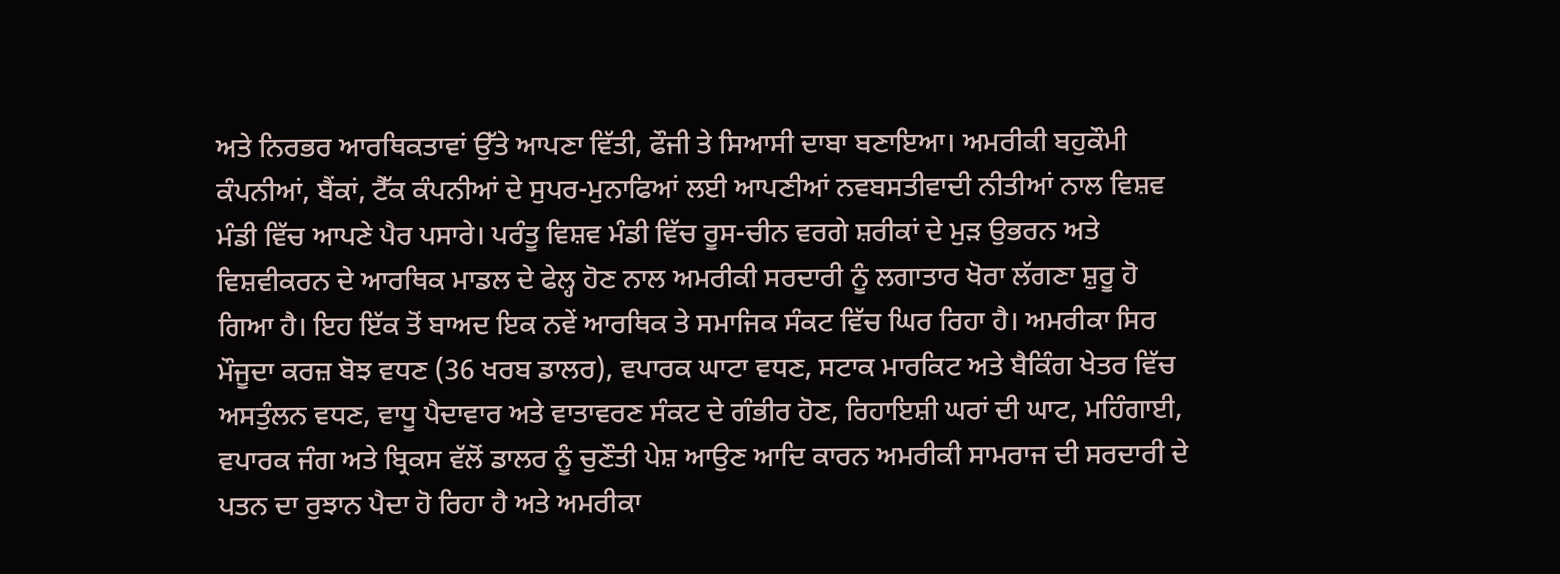ਅਤੇ ਨਿਰਭਰ ਆਰਥਿਕਤਾਵਾਂ ਉੱਤੇ ਆਪਣਾ ਵਿੱਤੀ, ਫੌਜੀ ਤੇ ਸਿਆਸੀ ਦਾਬਾ ਬਣਾਇਆ। ਅਮਰੀਕੀ ਬਹੁਕੌਮੀ ਕੰਪਨੀਆਂ, ਬੈਂਕਾਂ, ਟੈੱਕ ਕੰਪਨੀਆਂ ਦੇ ਸੁਪਰ-ਮੁਨਾਫਿਆਂ ਲਈ ਆਪਣੀਆਂ ਨਵਬਸਤੀਵਾਦੀ ਨੀਤੀਆਂ ਨਾਲ ਵਿਸ਼ਵ ਮੰਡੀ ਵਿੱਚ ਆਪਣੇ ਪੈਰ ਪਸਾਰੇ। ਪਰੰਤੂ ਵਿਸ਼ਵ ਮੰਡੀ ਵਿੱਚ ਰੂਸ-ਚੀਨ ਵਰਗੇ ਸ਼ਰੀਕਾਂ ਦੇ ਮੁੜ ਉਭਰਨ ਅਤੇ ਵਿਸ਼ਵੀਕਰਨ ਦੇ ਆਰਥਿਕ ਮਾਡਲ ਦੇ ਫੇਲ੍ਹ ਹੋਣ ਨਾਲ ਅਮਰੀਕੀ ਸਰਦਾਰੀ ਨੂੰ ਲਗਾਤਾਰ ਖੋਰਾ ਲੱਗਣਾ ਸ਼ੁਰੂ ਹੋ ਗਿਆ ਹੈ। ਇਹ ਇੱਕ ਤੋਂ ਬਾਅਦ ਇਕ ਨਵੇਂ ਆਰਥਿਕ ਤੇ ਸਮਾਜਿਕ ਸੰਕਟ ਵਿੱਚ ਘਿਰ ਰਿਹਾ ਹੈ। ਅਮਰੀਕਾ ਸਿਰ ਮੌਜੂਦਾ ਕਰਜ਼ ਬੋਝ ਵਧਣ (36 ਖਰਬ ਡਾਲਰ), ਵਪਾਰਕ ਘਾਟਾ ਵਧਣ, ਸਟਾਕ ਮਾਰਕਿਟ ਅਤੇ ਬੈਕਿੰਗ ਖੇਤਰ ਵਿੱਚ ਅਸਤੁੰਲਨ ਵਧਣ, ਵਾਧੂ ਪੈਦਾਵਾਰ ਅਤੇ ਵਾਤਾਵਰਣ ਸੰਕਟ ਦੇ ਗੰਭੀਰ ਹੋਣ, ਰਿਹਾਇਸ਼ੀ ਘਰਾਂ ਦੀ ਘਾਟ, ਮਹਿੰਗਾਈ, ਵਪਾਰਕ ਜੰਗ ਅਤੇ ਬ੍ਰਿਕਸ ਵੱਲੋਂ ਡਾਲਰ ਨੂੰ ਚੁਣੌਤੀ ਪੇਸ਼ ਆਉਣ ਆਦਿ ਕਾਰਨ ਅਮਰੀਕੀ ਸਾਮਰਾਜ ਦੀ ਸਰਦਾਰੀ ਦੇ ਪਤਨ ਦਾ ਰੁਝਾਨ ਪੈਦਾ ਹੋ ਰਿਹਾ ਹੈ ਅਤੇ ਅਮਰੀਕਾ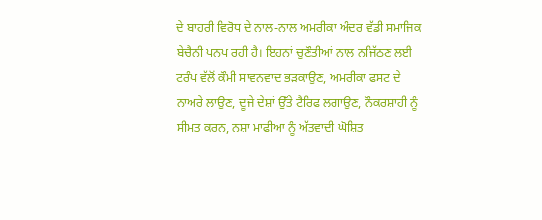ਦੇ ਬਾਹਰੀ ਵਿਰੋਧ ਦੇ ਨਾਲ-ਨਾਲ ਅਮਰੀਕਾ ਅੰਦਰ ਵੱਡੀ ਸਮਾਜਿਕ ਬੇਚੈਨੀ ਪਨਪ ਰਹੀ ਹੈ। ਇਹਨਾਂ ਚੁਣੌਤੀਆਂ ਨਾਲ ਨਜਿੱਠਣ ਲਈ ਟਰੰਪ ਵੱਲੋਂ ਕੌਮੀ ਸਾਵਨਵਾਦ ਭੜਕਾਉਣ, ਅਮਰੀਕਾ ਫਸਟ ਦੇ ਨਾਅਰੇ ਲਾਉਣ, ਦੂਜੇ ਦੇਸ਼ਾਂ ਉੱਤੇ ਟੈਰਿਫ ਲਗਾਉਣ, ਨੌਕਰਸ਼ਾਹੀ ਨੂੰ ਸੀਮਤ ਕਰਨ, ਨਸ਼ਾ ਮਾਫੀਆ ਨੂੰ ਅੱਤਵਾਦੀ ਘੋਸ਼ਿਤ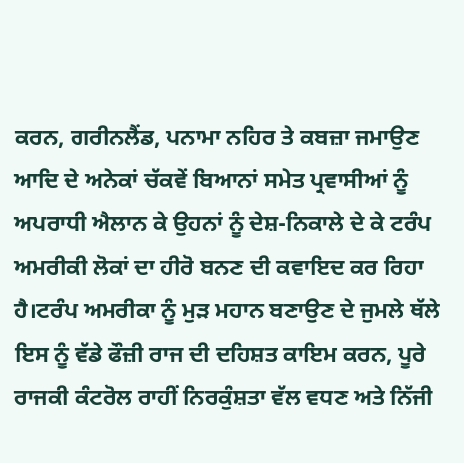ਕਰਨ, ਗਰੀਨਲੈਂਡ, ਪਨਾਮਾ ਨਹਿਰ ਤੇ ਕਬਜ਼ਾ ਜਮਾਉਣ ਆਦਿ ਦੇ ਅਨੇਕਾਂ ਚੱਕਵੇਂ ਬਿਆਨਾਂ ਸਮੇਤ ਪ੍ਰਵਾਸੀਆਂ ਨੂੰ ਅਪਰਾਧੀ ਐਲਾਨ ਕੇ ਉਹਨਾਂ ਨੂੰ ਦੇਸ਼-ਨਿਕਾਲੇ ਦੇ ਕੇ ਟਰੰਪ ਅਮਰੀਕੀ ਲੋਕਾਂ ਦਾ ਹੀਰੋ ਬਨਣ ਦੀ ਕਵਾਇਦ ਕਰ ਰਿਹਾ ਹੈ।ਟਰੰਪ ਅਮਰੀਕਾ ਨੂੰ ਮੁੜ ਮਹਾਨ ਬਣਾਉਣ ਦੇ ਜੁਮਲੇ ਥੱਲੇ ਇਸ ਨੂੰ ਵੱਡੇ ਫੌਜ਼ੀ ਰਾਜ ਦੀ ਦਹਿਸ਼ਤ ਕਾਇਮ ਕਰਨ, ਪੂਰੇ ਰਾਜਕੀ ਕੰਟਰੋਲ ਰਾਹੀਂ ਨਿਰਕੁੰਸ਼ਤਾ ਵੱਲ ਵਧਣ ਅਤੇ ਨਿੱਜੀ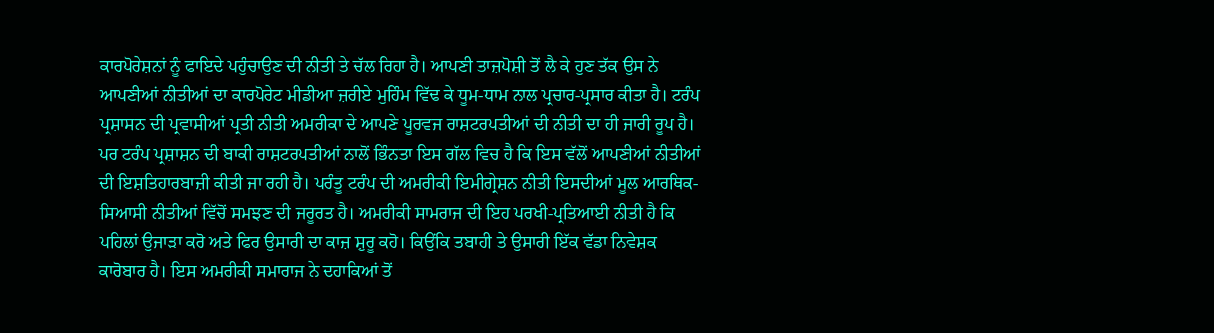ਕਾਰਪੋਰੇਸ਼ਨਾਂ ਨੂੰ ਫਾਇਦੇ ਪਹੁੰਚਾਉਣ ਦੀ ਨੀਤੀ ਤੇ ਚੱਲ ਰਿਹਾ ਹੈ। ਆਪਣੀ ਤਾਜ਼ਪੋਸ਼ੀ ਤੋਂ ਲੈ ਕੇ ਹੁਣ ਤੱਕ ਉਸ ਨੇ ਆਪਣੀਆਂ ਨੀਤੀਆਂ ਦਾ ਕਾਰਪੋਰੇਟ ਮੀਡੀਆ ਜ਼ਰੀਏ ਮੁਹਿੰਮ ਵਿੱਢ ਕੇ ਧੂਮ-ਧਾਮ ਨਾਲ ਪ੍ਰਚਾਰ-ਪ੍ਰਸਾਰ ਕੀਤਾ ਹੈ। ਟਰੰਪ ਪ੍ਰਸ਼ਾਸਨ ਦੀ ਪ੍ਰਵਾਸੀਆਂ ਪ੍ਰਤੀ ਨੀਤੀ ਅਮਰੀਕਾ ਦੇ ਆਪਣੇ ਪੂਰਵਜ ਰਾਸ਼ਟਰਪਤੀਆਂ ਦੀ ਨੀਤੀ ਦਾ ਹੀ ਜਾਰੀ ਰੂਪ ਹੈ। ਪਰ ਟਰੰਪ ਪ੍ਰਸ਼ਾਸ਼ਨ ਦੀ ਬਾਕੀ ਰਾਸ਼ਟਰਪਤੀਆਂ ਨਾਲੋਂ ਭਿੰਨਤਾ ਇਸ ਗੱਲ ਵਿਚ ਹੈ ਕਿ ਇਸ ਵੱਲੋਂ ਆਪਣੀਆਂ ਨੀਤੀਆਂ ਦੀ ਇਸ਼ਤਿਹਾਰਬਾਜ਼ੀ ਕੀਤੀ ਜਾ ਰਹੀ ਹੈ। ਪਰੰਤੂ ਟਰੰਪ ਦੀ ਅਮਰੀਕੀ ਇਮੀਗ੍ਰੇਸ਼ਨ ਨੀਤੀ ਇਸਦੀਆਂ ਮੂਲ ਆਰਥਿਕ-ਸਿਆਸੀ ਨੀਤੀਆਂ ਵਿੱਚੋਂ ਸਮਝਣ ਦੀ ਜਰੂਰਤ ਹੈ। ਅਮਰੀਕੀ ਸਾਮਰਾਜ ਦੀ ਇਹ ਪਰਖੀ-ਪ੍ਰਤਿਆਈ ਨੀਤੀ ਹੈ ਕਿ ਪਹਿਲਾਂ ਉਜਾੜਾ ਕਰੋ ਅਤੇ ਫਿਰ ਉਸਾਰੀ ਦਾ ਕਾਜ਼ ਸ਼ੁਰੂ ਕਹੋ। ਕਿਉਂਕਿ ਤਬਾਹੀ ਤੇ ਉਸਾਰੀ ਇੱਕ ਵੱਡਾ ਨਿਵੇਸ਼ਕ ਕਾਰੋਬਾਰ ਹੈ। ਇਸ ਅਮਰੀਕੀ ਸਮਾਰਾਜ ਨੇ ਦਹਾਕਿਆਂ ਤੋਂ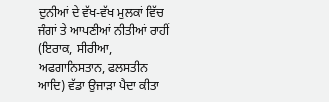ਦੁਨੀਆਂ ਦੇ ਵੱਖ-ਵੱਖ ਮੁਲਕਾਂ ਵਿੱਚ ਜੰਗਾਂ ਤੇ ਆਪਣੀਆਂ ਨੀਤੀਆਂ ਰਾਹੀਂ (ਇਰਾਕ, ਸੀਰੀਆ, ਅਫਗਾਨਿਸਤਾਨ, ਫਲਸਤੀਨ ਆਦਿ) ਵੱਡਾ ਉਜਾੜਾ ਪੈਦਾ ਕੀਤਾ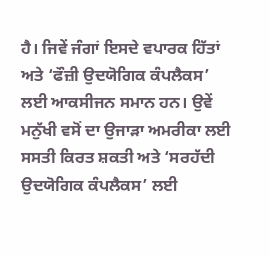ਹੈ। ਜਿਵੇਂ ਜੰਗਾਂ ਇਸਦੇ ਵਪਾਰਕ ਹਿੱਤਾਂ ਅਤੇ ‘ਫੌਜ਼ੀ ਉਦਯੋਗਿਕ ਕੰਪਲੈਕਸ’ ਲਈ ਆਕਸੀਜਨ ਸਮਾਨ ਹਨ। ਉਵੇਂ ਮਨੁੱਖੀ ਵਸੋਂ ਦਾ ਉਜਾੜਾ ਅਮਰੀਕਾ ਲਈ ਸਸਤੀ ਕਿਰਤ ਸ਼ਕਤੀ ਅਤੇ ‘ਸਰਹੱਦੀ ਉਦਯੋਗਿਕ ਕੰਪਲੈਕਸ’ ਲਈ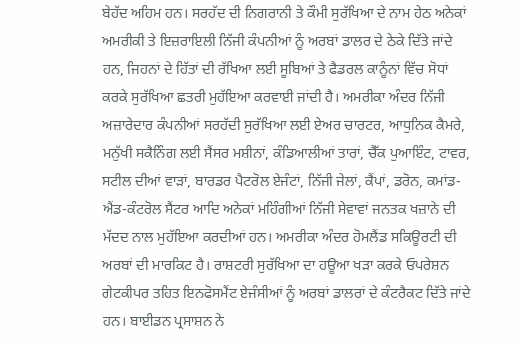ਬੇਹੱਦ ਅਹਿਮ ਹਨ। ਸਰਹੱਦ ਦੀ ਨਿਗਰਾਨੀ ਤੇ ਕੌਮੀ ਸੁਰੱਖਿਆ ਦੇ ਨਾਮ ਹੇਠ ਅਨੇਕਾਂ ਅਮਰੀਕੀ ਤੇ ਇਜ਼ਰਾਇਲੀ ਨਿੱਜੀ ਕੰਪਨੀਆਂ ਨੂੰ ਅਰਬਾਂ ਡਾਲਰ ਦੇ ਠੇਕੇ ਦਿੱਤੇ ਜਾਂਦੇ ਹਨ, ਜਿਹਨਾਂ ਦੇ ਹਿੱਤਾਂ ਦੀ ਰੱਖਿਆ ਲਈ ਸੂਬਿਆਂ ਤੇ ਫੈਡਰਲ ਕਾਨੂੰਨਾਂ ਵਿੱਚ ਸੋਧਾਂ ਕਰਕੇ ਸੁਰੱਖਿਆ ਛਤਰੀ ਮੁਹੱਇਆ ਕਰਵਾਈ ਜਾਂਦੀ ਹੈ। ਅਮਰੀਕਾ ਅੰਦਰ ਨਿੱਜੀ ਅਜ਼ਾਰੇਦਾਰ ਕੰਪਨੀਆਂ ਸਰਹੱਦੀ ਸੁਰੱਖਿਆ ਲਈ ਏਅਰ ਚਾਰਟਰ, ਆਧੁਨਿਕ ਕੈਮਰੇ, ਮਨੁੱਖੀ ਸਕੈਨਿੰਗ ਲਈ ਸੈਂਸਰ ਮਸ਼ੀਨਾਂ, ਕੰਡਿਆਲੀਆਂ ਤਾਰਾਂ, ਚੈੱਕ ਪੁਆਇੰਟ, ਟਾਵਰ, ਸਟੀਲ ਦੀਆਂ ਵਾੜਾਂ, ਬਾਰਡਰ ਪੈਟਰੋਲ ਏਜੰਟਾਂ, ਨਿੱਜੀ ਜੇਲਾਂ, ਕੈਂਪਾਂ, ਡਰੋਨ, ਕਮਾਂਡ-ਐਂਡ-ਕੰਟਰੋਲ ਸੈਂਟਰ ਆਦਿ ਅਨੇਕਾਂ ਮਹਿੰਗੀਆਂ ਨਿੱਜੀ ਸੇਵਾਵਾਂ ਜਨਤਕ ਖਜ਼ਾਨੇ ਦੀ ਮੱਦਦ ਨਾਲ ਮੁਹੱਇਆ ਕਰਦੀਆਂ ਹਨ। ਅਮਰੀਕਾ ਅੰਦਰ ਹੋਮਲੈਂਡ ਸਕਿਊਰਟੀ ਦੀ ਅਰਬਾਂ ਦੀ ਮਾਰਕਿਟ ਹੈ। ਰਾਸ਼ਟਰੀ ਸੁਰੱਖਿਆ ਦਾ ਹਊਆ ਖੜਾ ਕਰਕੇ ਓਪਰੇਸ਼ਨ ਗੇਟਕੀਪਰ ਤਹਿਤ ਇਨਫੋਸਮੈਂਟ ਏਜੰਸੀਆਂ ਨੂੰ ਅਰਬਾਂ ਡਾਲਰਾਂ ਦੇ ਕੰਟਰੈਕਟ ਦਿੱਤੇ ਜਾਂਦੇ ਹਨ। ਬਾਈਡਨ ਪ੍ਰਸਾਸ਼ਨ ਨੇ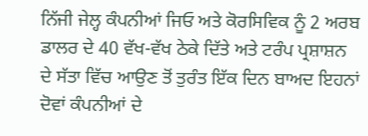ਨਿੱਜੀ ਜੇਲ੍ਹ ਕੰਪਨੀਆਂ ਜਿਓ ਅਤੇ ਕੋਰਸਿਵਿਕ ਨੂੰ 2 ਅਰਬ ਡਾਲਰ ਦੇ 40 ਵੱਖ-ਵੱਖ ਠੇਕੇ ਦਿੱਤੇ ਅਤੇ ਟਰੰਪ ਪ੍ਰਸ਼ਾਸ਼ਨ ਦੇ ਸੱਤਾ ਵਿੱਚ ਆਉਣ ਤੋਂ ਤੁਰੰਤ ਇੱਕ ਦਿਨ ਬਾਅਦ ਇਹਨਾਂ ਦੋਵਾਂ ਕੰਪਨੀਆਂ ਦੇ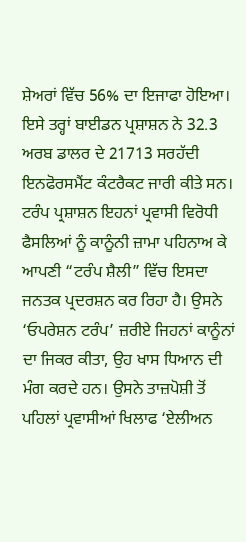ਸ਼ੇਅਰਾਂ ਵਿੱਚ 56% ਦਾ ਇਜਾਫਾ ਹੋਇਆ। ਇਸੇ ਤਰ੍ਹਾਂ ਬਾਈਡਨ ਪ੍ਰਸ਼ਾਸ਼ਨ ਨੇ 32.3 ਅਰਬ ਡਾਲਰ ਦੇ 21713 ਸਰਹੱਦੀ ਇਨਫੋਰਸਮੈਂਟ ਕੰਟਰੈਕਟ ਜਾਰੀ ਕੀਤੇ ਸਨ। ਟਰੰਪ ਪ੍ਰਸ਼ਾਸ਼ਨ ਇਹਨਾਂ ਪ੍ਰਵਾਸੀ ਵਿਰੋਧੀ ਫੈਸਲਿਆਂ ਨੂੰ ਕਾਨੂੰਨੀ ਜ਼ਾਮਾ ਪਹਿਨਾਅ ਕੇ ਆਪਣੀ “ਟਰੰਪ ਸ਼ੈਲੀ” ਵਿੱਚ ਇਸਦਾ ਜਨਤਕ ਪ੍ਰਦਰਸ਼ਨ ਕਰ ਰਿਹਾ ਹੈ। ਉਸਨੇ ‘ਓਪਰੇਸ਼ਨ ਟਰੰਪ’ ਜ਼ਰੀਏ ਜਿਹਨਾਂ ਕਾਨੂੰਨਾਂ ਦਾ ਜਿਕਰ ਕੀਤਾ, ਉਹ ਖਾਸ ਧਿਆਨ ਦੀ ਮੰਗ ਕਰਦੇ ਹਨ। ਉਸਨੇ ਤਾਜ਼ਪੋਸ਼ੀ ਤੋਂ ਪਹਿਲਾਂ ਪ੍ਰਵਾਸੀਆਂ ਖਿਲਾਫ ‘ਏਲੀਅਨ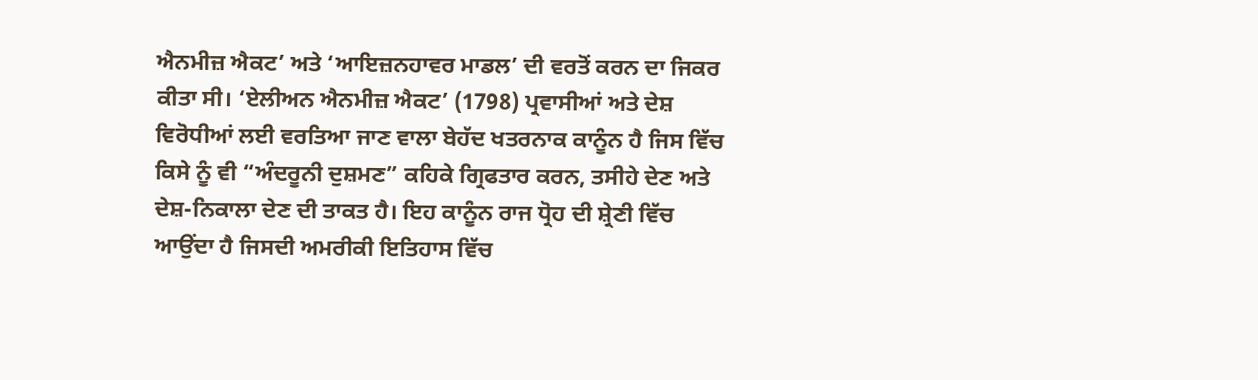ਐਨਮੀਜ਼ ਐਕਟ’ ਅਤੇ ‘ਆਇਜ਼ਨਹਾਵਰ ਮਾਡਲ’ ਦੀ ਵਰਤੋਂ ਕਰਨ ਦਾ ਜਿਕਰ ਕੀਤਾ ਸੀ। ‘ਏਲੀਅਨ ਐਨਮੀਜ਼ ਐਕਟ’ (1798) ਪ੍ਰਵਾਸੀਆਂ ਅਤੇ ਦੇਸ਼ ਵਿਰੋਧੀਆਂ ਲਈ ਵਰਤਿਆ ਜਾਣ ਵਾਲਾ ਬੇਹੱਦ ਖਤਰਨਾਕ ਕਾਨੂੰਨ ਹੈ ਜਿਸ ਵਿੱਚ ਕਿਸੇ ਨੂੰ ਵੀ “ਅੰਦਰੂਨੀ ਦੁਸ਼ਮਣ” ਕਹਿਕੇ ਗ੍ਰਿਫਤਾਰ ਕਰਨ, ਤਸੀਹੇ ਦੇਣ ਅਤੇ ਦੇਸ਼-ਨਿਕਾਲਾ ਦੇਣ ਦੀ ਤਾਕਤ ਹੈ। ਇਹ ਕਾਨੂੰਨ ਰਾਜ ਧ੍ਰੋਹ ਦੀ ਸ਼੍ਰੇਣੀ ਵਿੱਚ ਆਉਂਦਾ ਹੈ ਜਿਸਦੀ ਅਮਰੀਕੀ ਇਤਿਹਾਸ ਵਿੱਚ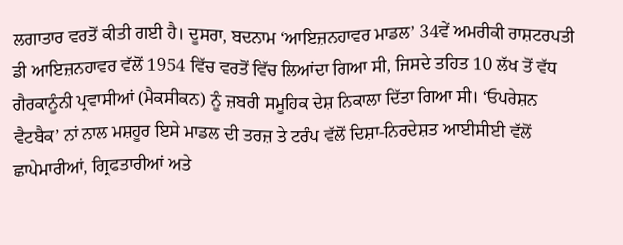ਲਗਾਤਾਰ ਵਰਤੋਂ ਕੀਤੀ ਗਈ ਹੈ। ਦੂਸਰਾ, ਬਦਨਾਮ ‘ਆਇਜ਼ਨਹਾਵਰ ਮਾਡਲ’ 34ਵੇਂ ਅਮਰੀਕੀ ਰਾਸ਼ਟਰਪਤੀ ਡੀ ਆਇਜ਼ਨਹਾਵਰ ਵੱਲੋਂ 1954 ਵਿੱਚ ਵਰਤੋਂ ਵਿੱਚ ਲਿਆਂਦਾ ਗਿਆ ਸੀ, ਜਿਸਦੇ ਤਹਿਤ 10 ਲੱਖ ਤੋਂ ਵੱਧ ਗੈਰਕਾਨੂੰਨੀ ਪ੍ਰਵਾਸੀਆਂ (ਮੈਕਸੀਕਨ) ਨੂੰ ਜ਼ਬਰੀ ਸਮੂਹਿਕ ਦੇਸ਼ ਨਿਕਾਲਾ ਦਿੱਤਾ ਗਿਆ ਸੀ। ‘ਓਪਰੇਸ਼ਨ ਵੈਟਬੈਕ’ ਨਾਂ ਨਾਲ ਮਸ਼ਹੂਰ ਇਸੇ ਮਾਡਲ ਦੀ ਤਰਜ਼ ਤੇ ਟਰੰਪ ਵੱਲੋਂ ਦਿਸ਼ਾ-ਨਿਰਦੇਸ਼ਤ ਆਈਸੀਈ ਵੱਲੋਂ ਛਾਪੇਮਾਰੀਆਂ, ਗ੍ਰਿਫਤਾਰੀਆਂ ਅਤੇ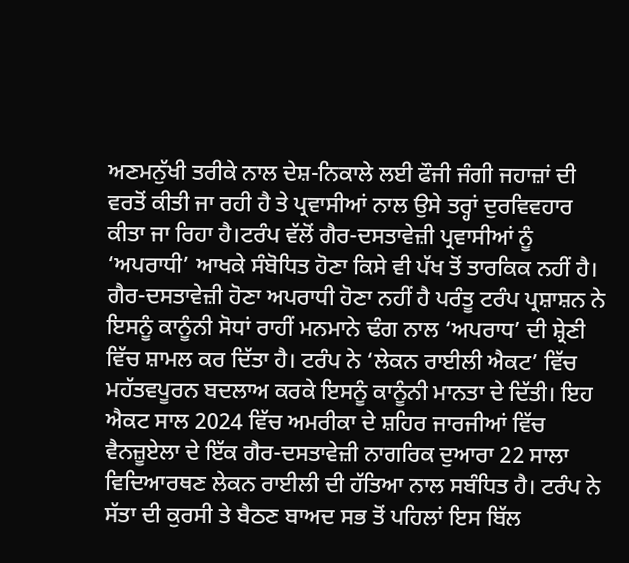ਅਣਮਨੁੱਖੀ ਤਰੀਕੇ ਨਾਲ ਦੇਸ਼-ਨਿਕਾਲੇ ਲਈ ਫੌਜੀ ਜੰਗੀ ਜਹਾਜ਼ਾਂ ਦੀ ਵਰਤੋਂ ਕੀਤੀ ਜਾ ਰਹੀ ਹੈ ਤੇ ਪ੍ਰਵਾਸੀਆਂ ਨਾਲ ਉਸੇ ਤਰ੍ਹਾਂ ਦੁਰਵਿਵਹਾਰ ਕੀਤਾ ਜਾ ਰਿਹਾ ਹੈ।ਟਰੰਪ ਵੱਲੋਂ ਗੈਰ-ਦਸਤਾਵੇਜ਼ੀ ਪ੍ਰਵਾਸੀਆਂ ਨੂੰ ‘ਅਪਰਾਧੀ’ ਆਖਕੇ ਸੰਬੋਧਿਤ ਹੋਣਾ ਕਿਸੇ ਵੀ ਪੱਖ ਤੋਂ ਤਾਰਕਿਕ ਨਹੀਂ ਹੈ। ਗੈਰ-ਦਸਤਾਵੇਜ਼ੀ ਹੋਣਾ ਅਪਰਾਧੀ ਹੋਣਾ ਨਹੀਂ ਹੈ ਪਰੰਤੂ ਟਰੰਪ ਪ੍ਰਸ਼ਾਸ਼ਨ ਨੇ ਇਸਨੂੰ ਕਾਨੂੰਨੀ ਸੋਧਾਂ ਰਾਹੀਂ ਮਨਮਾਨੇ ਢੰਗ ਨਾਲ ‘ਅਪਰਾਧ’ ਦੀ ਸ਼੍ਰੇਣੀ ਵਿੱਚ ਸ਼ਾਮਲ ਕਰ ਦਿੱਤਾ ਹੈ। ਟਰੰਪ ਨੇ ‘ਲੇਕਨ ਰਾਈਲੀ ਐਕਟ’ ਵਿੱਚ ਮਹੱਤਵਪੂਰਨ ਬਦਲਾਅ ਕਰਕੇ ਇਸਨੂੰ ਕਾਨੂੰਨੀ ਮਾਨਤਾ ਦੇ ਦਿੱਤੀ। ਇਹ ਐਕਟ ਸਾਲ 2024 ਵਿੱਚ ਅਮਰੀਕਾ ਦੇ ਸ਼ਹਿਰ ਜਾਰਜੀਆਂ ਵਿੱਚ ਵੈਨਜ਼ੂਏਲਾ ਦੇ ਇੱਕ ਗੈਰ-ਦਸਤਾਵੇਜ਼ੀ ਨਾਗਰਿਕ ਦੁਆਰਾ 22 ਸਾਲਾ ਵਿਦਿਆਰਥਣ ਲੇਕਨ ਰਾਈਲੀ ਦੀ ਹੱਤਿਆ ਨਾਲ ਸਬੰਧਿਤ ਹੈ। ਟਰੰਪ ਨੇ ਸੱਤਾ ਦੀ ਕੁਰਸੀ ਤੇ ਬੈਠਣ ਬਾਅਦ ਸਭ ਤੋਂ ਪਹਿਲਾਂ ਇਸ ਬਿੱਲ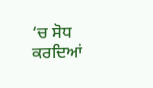‘ਚ ਸੋਧ ਕਰਦਿਆਂ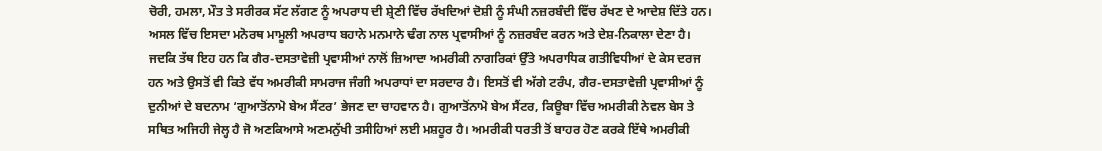ਚੋਰੀ, ਹਮਲਾ, ਮੌਤ ਤੇ ਸਰੀਰਕ ਸੱਟ ਲੱਗਣ ਨੂੰ ਅਪਰਾਧ ਦੀ ਸ਼੍ਰੇਣੀ ਵਿੱਚ ਰੱਖਦਿਆਂ ਦੋਸ਼ੀ ਨੂੰ ਸੰਘੀ ਨਜ਼ਰਬੰਦੀ ਵਿੱਚ ਰੱਖਣ ਦੇ ਆਦੇਸ਼ ਦਿੱਤੇ ਹਨ। ਅਸਲ ਵਿੱਚ ਇਸਦਾ ਮਨੋਰਥ ਮਾਮੂਲੀ ਅਪਰਾਧ ਬਹਾਨੇ ਮਨਮਾਨੇ ਢੰਗ ਨਾਲ ਪ੍ਰਵਾਸੀਆਂ ਨੂੰ ਨਜ਼ਰਬੰਦ ਕਰਨ ਅਤੇ ਦੇਸ਼-ਨਿਕਾਲਾ ਦੇਣਾ ਹੈ। ਜਦਕਿ ਤੱਥ ਇਹ ਹਨ ਕਿ ਗੈਰ-ਦਸਤਾਵੇਜ਼ੀ ਪ੍ਰਵਾਸੀਆਂ ਨਾਲੋਂ ਜ਼ਿਆਦਾ ਅਮਰੀਕੀ ਨਾਗਰਿਕਾਂ ਉੱਤੇ ਅਪਰਾਧਿਕ ਗਤੀਵਿਧੀਆਂ ਦੇ ਕੇਸ ਦਰਜ ਹਨ ਅਤੇ ਉਸਤੋਂ ਵੀ ਕਿਤੇ ਵੱਧ ਅਮਰੀਕੀ ਸਾਮਰਾਜ ਜੰਗੀ ਅਪਰਾਧਾਂ ਦਾ ਸਰਦਾਰ ਹੈ। ਇਸਤੋਂ ਵੀ ਅੱਗੇ ਟਰੰਪ, ਗੈਰ-ਦਸਤਾਵੇਜ਼ੀ ਪ੍ਰਵਾਸੀਆਂ ਨੂੰ ਦੁਨੀਆਂ ਦੇ ਬਦਨਾਮ ‘ਗੁਆਤੋਂਨਾਮੋ ਬੇਅ ਸੈਂਟਰ’ ਭੇਜਣ ਦਾ ਚਾਹਵਾਨ ਹੈ। ਗੁਆਤੋਂਨਾਮੋ ਬੇਅ ਸੈਂਟਰ, ਕਿਊਬਾ ਵਿੱਚ ਅਮਰੀਕੀ ਨੇਵਲ ਬੇਸ ਤੇ ਸਥਿਤ ਅਜਿਹੀ ਜੇਲ੍ਹ ਹੈ ਜੋ ਅਣਕਿਆਸੇ ਅਣਮਨੁੱਖੀ ਤਸੀਹਿਆਂ ਲਈ ਮਸ਼ਹੂਰ ਹੈ। ਅਮਰੀਕੀ ਧਰਤੀ ਤੋਂ ਬਾਹਰ ਹੋਣ ਕਰਕੇ ਇੱਥੇ ਅਮਰੀਕੀ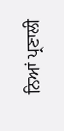ਨਿਆਂ ਪ੍ਰਣਾਲੀ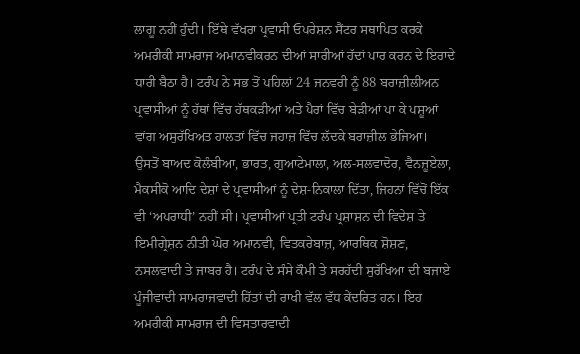ਲਾਗੂ ਨਹੀਂ ਹੁੰਦੀ। ਇੱਥੇ ਵੱਖਰਾ ਪ੍ਰਵਾਸੀ ਓਪਰੇਸ਼ਨ ਸੈਂਟਰ ਸਥਾਪਿਤ ਕਰਕੇ ਅਮਰੀਕੀ ਸਾਮਰਾਜ ਅਮਾਨਵੀਕਰਨ ਦੀਆਂ ਸਾਰੀਆਂ ਹੱਦਾਂ ਪਾਰ ਕਰਨ ਦੇ ਇਰਾਦੇ ਧਾਰੀ ਬੈਠਾ ਹੈ। ਟਰੰਪ ਨੇ ਸਭ ਤੋਂ ਪਹਿਲਾਂ 24 ਜਨਵਰੀ ਨੂੰ 88 ਬਰਾਜ਼ੀਲੀਅਨ ਪ੍ਰਵਾਸੀਆਂ ਨੂੰ ਹੱਥਾਂ ਵਿੱਚ ਹੱਥਕੜੀਆਂ ਅਤੇ ਪੈਰਾਂ ਵਿੱਚ ਬੇੜੀਆਂ ਪਾ ਕੇ ਪਸ਼ੂਆਂ ਵਾਂਗ ਅਸੁਰੱਖਿਅਤ ਹਾਲਤਾਂ ਵਿੱਚ ਜਹਾਜ਼ ਵਿੱਚ ਲੱਦਕੇ ਬਰਾਜ਼ੀਲ ਭੇਜਿਆ। ਉਸਤੋਂ ਬਾਅਦ ਕੋਲੰਬੀਆ, ਭਾਰਤ, ਗੁਆਟੇਮਾਲਾ, ਅਲ-ਸਲਵਾਦੋਰ, ਵੈਨਜ਼ੂਏਲਾ, ਮੈਕਸੀਕੋ ਆਦਿ ਦੇਸ਼ਾਂ ਦੇ ਪ੍ਰਵਾਸੀਆਂ ਨੂੰ ਦੇਸ਼-ਨਿਕਾਲਾ ਦਿੱਤਾ, ਜਿਹਨਾਂ ਵਿੱਚੋਂ ਇੱਕ ਵੀ ‘ਅਪਰਾਧੀ’ ਨਹੀਂ ਸੀ। ਪ੍ਰਵਾਸੀਆਂ ਪ੍ਰਤੀ ਟਰੰਪ ਪ੍ਰਸ਼ਾਸ਼ਨ ਦੀ ਵਿਦੇਸ਼ ਤੇ ਇਮੀਗ੍ਰੇਸ਼ਨ ਨੀਤੀ ਘੋਰ ਅਮਾਨਵੀ, ਵਿਤਕਰੇਬਾਜ਼, ਆਰਥਿਕ ਸ਼ੋਸ਼ਣ, ਨਸਲਵਾਦੀ ਤੇ ਜਾਬਰ ਹੈ। ਟਰੰਪ ਦੇ ਸੰਸੇ ਕੌਮੀ ਤੇ ਸਰਹੱਦੀ ਸੁਰੱਖਿਆ ਦੀ ਬਜਾਏ ਪੂੰਜੀਵਾਦੀ ਸਾਮਰਾਜਵਾਦੀ ਹਿੱਤਾਂ ਦੀ ਰਾਖੀ ਵੱਲ ਵੱਧ ਕੇਂਦਰਿਤ ਹਨ। ਇਹ ਅਮਰੀਕੀ ਸਾਮਰਾਜ ਦੀ ਵਿਸਤਾਰਵਾਦੀ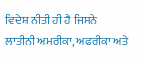ਵਿਦੇਸ਼ ਨੀਤੀ ਹੀ ਹੈ ਜਿਸਨੇ ਲਾਤੀਨੀ ਅਮਰੀਕਾ, ਅਫਰੀਕਾ ਅਤੇ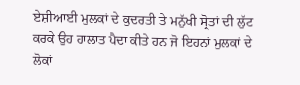ਏਸ਼ੀਆਈ ਮੁਲਕਾਂ ਦੇ ਕੁਦਰਤੀ ਤੇ ਮਨੁੱਖੀ ਸ੍ਰੋਤਾਂ ਦੀ ਲੁੱਟ ਕਰਕੇ ਉਹ ਹਾਲਾਤ ਪੈਦਾ ਕੀਤੇ ਹਨ ਜੋ ਇਹਨਾਂ ਮੁਲਕਾਂ ਦੇ ਲੋਕਾਂ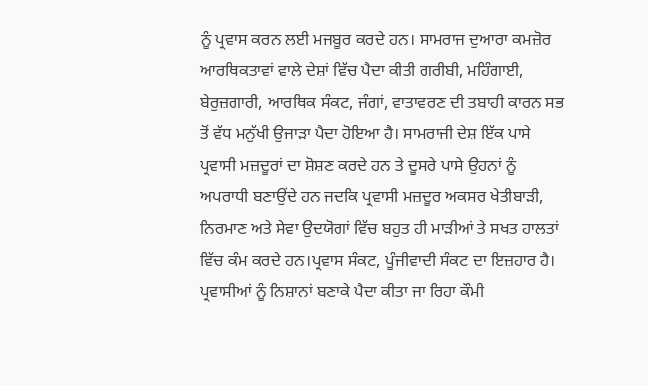ਨੂੰ ਪ੍ਰਵਾਸ ਕਰਨ ਲਈ ਮਜਬੂਰ ਕਰਦੇ ਹਨ। ਸਾਮਰਾਜ ਦੁਆਰਾ ਕਮਜ਼ੋਰ ਆਰਥਿਕਤਾਵਾਂ ਵਾਲੇ ਦੇਸ਼ਾਂ ਵਿੱਚ ਪੈਦਾ ਕੀਤੀ ਗਰੀਬੀ, ਮਹਿੰਗਾਈ, ਬੇਰੁਜ਼ਗਾਰੀ, ਆਰਥਿਕ ਸੰਕਟ, ਜੰਗਾਂ, ਵਾਤਾਵਰਣ ਦੀ ਤਬਾਹੀ ਕਾਰਨ ਸਭ ਤੋਂ ਵੱਧ ਮਨੁੱਖੀ ਉਜਾੜਾ ਪੈਦਾ ਹੋਇਆ ਹੈ। ਸਾਮਰਾਜੀ ਦੇਸ਼ ਇੱਕ ਪਾਸੇ ਪ੍ਰਵਾਸੀ ਮਜ਼ਦੂਰਾਂ ਦਾ ਸ਼ੋਸ਼ਣ ਕਰਦੇ ਹਨ ਤੇ ਦੂਸਰੇ ਪਾਸੇ ਉਹਨਾਂ ਨੂੰ ਅਪਰਾਧੀ ਬਣਾਉਂਦੇ ਹਨ ਜਦਕਿ ਪ੍ਰਵਾਸੀ ਮਜ਼ਦੂਰ ਅਕਸਰ ਖੇਤੀਬਾੜੀ, ਨਿਰਮਾਣ ਅਤੇ ਸੇਵਾ ਉਦਯੋਗਾਂ ਵਿੱਚ ਬਹੁਤ ਹੀ ਮਾੜੀਆਂ ਤੇ ਸਖਤ ਹਾਲਤਾਂ ਵਿੱਚ ਕੰਮ ਕਰਦੇ ਹਨ।ਪ੍ਰਵਾਸ ਸੰਕਟ, ਪੂੰਜੀਵਾਦੀ ਸੰਕਟ ਦਾ ਇਜ਼ਹਾਰ ਹੈ। ਪ੍ਰਵਾਸੀਆਂ ਨੂੰ ਨਿਸ਼ਾਨਾਂ ਬਣਾਕੇ ਪੈਦਾ ਕੀਤਾ ਜਾ ਰਿਹਾ ਕੌਮੀ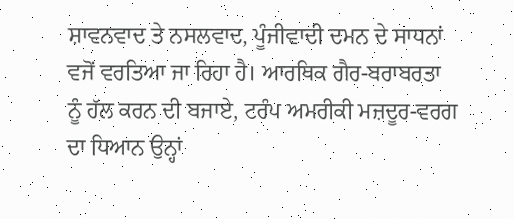ਸ਼ਾਵਨਵਾਦ ਤੇ ਨਸਲਵਾਦ, ਪੂੰਜੀਵਾਦੀ ਦਮਨ ਦੇ ਸਾਧਨਾਂ ਵਜੋਂ ਵਰਤਿਆ ਜਾ ਰਿਹਾ ਹੈ। ਆਰਥਿਕ ਗੈਰ-ਬਰਾਬਰਤਾ ਨੂੰ ਹੱਲ ਕਰਨ ਦੀ ਬਜਾਏ, ਟਰੰਪ ਅਮਰੀਕੀ ਮਜ਼ਦੂਰ-ਵਰਗ ਦਾ ਧਿਆਨ ਉਨ੍ਹਾਂ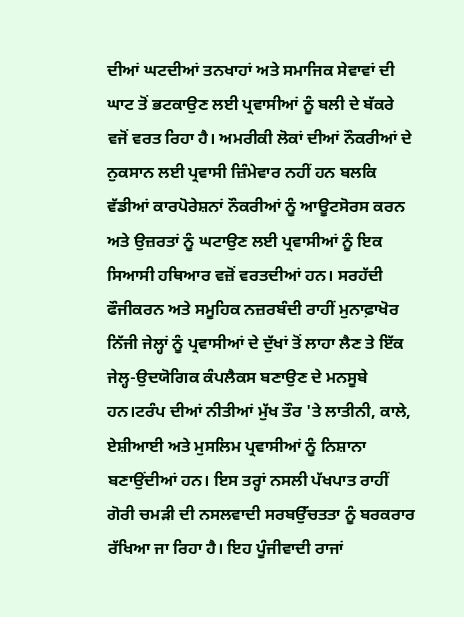ਦੀਆਂ ਘਟਦੀਆਂ ਤਨਖਾਹਾਂ ਅਤੇ ਸਮਾਜਿਕ ਸੇਵਾਵਾਂ ਦੀ ਘਾਟ ਤੋਂ ਭਟਕਾਉਣ ਲਈ ਪ੍ਰਵਾਸੀਆਂ ਨੂੰ ਬਲੀ ਦੇ ਬੱਕਰੇ ਵਜੋਂ ਵਰਤ ਰਿਹਾ ਹੈ। ਅਮਰੀਕੀ ਲੋਕਾਂ ਦੀਆਂ ਨੌਕਰੀਆਂ ਦੇ ਨੁਕਸਾਨ ਲਈ ਪ੍ਰਵਾਸੀ ਜ਼ਿੰਮੇਵਾਰ ਨਹੀਂ ਹਨ ਬਲਕਿ ਵੱਡੀਆਂ ਕਾਰਪੋਰੇਸ਼ਨਾਂ ਨੌਕਰੀਆਂ ਨੂੰ ਆਊਟਸੋਰਸ ਕਰਨ ਅਤੇ ਉਜ਼ਰਤਾਂ ਨੂੰ ਘਟਾਉਣ ਲਈ ਪ੍ਰਵਾਸੀਆਂ ਨੂੰ ਇਕ ਸਿਆਸੀ ਹਥਿਆਰ ਵਜ਼ੋਂ ਵਰਤਦੀਆਂ ਹਨ। ਸਰਹੱਦੀ ਫੌਜੀਕਰਨ ਅਤੇ ਸਮੂਹਿਕ ਨਜ਼ਰਬੰਦੀ ਰਾਹੀਂ ਮੁਨਾਫ਼ਾਖੋਰ ਨਿੱਜੀ ਜੇਲ੍ਹਾਂ ਨੂੰ ਪ੍ਰਵਾਸੀਆਂ ਦੇ ਦੁੱਖਾਂ ਤੋਂ ਲਾਹਾ ਲੈਣ ਤੇ ਇੱਕ ਜੇਲ੍ਹ-ਉਦਯੋਗਿਕ ਕੰਪਲੈਕਸ ਬਣਾਉਣ ਦੇ ਮਨਸੂਬੇ ਹਨ।ਟਰੰਪ ਦੀਆਂ ਨੀਤੀਆਂ ਮੁੱਖ ਤੌਰ 'ਤੇ ਲਾਤੀਨੀ, ਕਾਲੇ, ਏਸ਼ੀਆਈ ਅਤੇ ਮੁਸਲਿਮ ਪ੍ਰਵਾਸੀਆਂ ਨੂੰ ਨਿਸ਼ਾਨਾ ਬਣਾਉਂਦੀਆਂ ਹਨ। ਇਸ ਤਰ੍ਹਾਂ ਨਸਲੀ ਪੱਖਪਾਤ ਰਾਹੀਂ ਗੋਰੀ ਚਮੜੀ ਦੀ ਨਸਲਵਾਦੀ ਸਰਬਉੱਚਤਤਾ ਨੂੰ ਬਰਕਰਾਰ ਰੱਖਿਆ ਜਾ ਰਿਹਾ ਹੈ। ਇਹ ਪੂੰਜੀਵਾਦੀ ਰਾਜਾਂ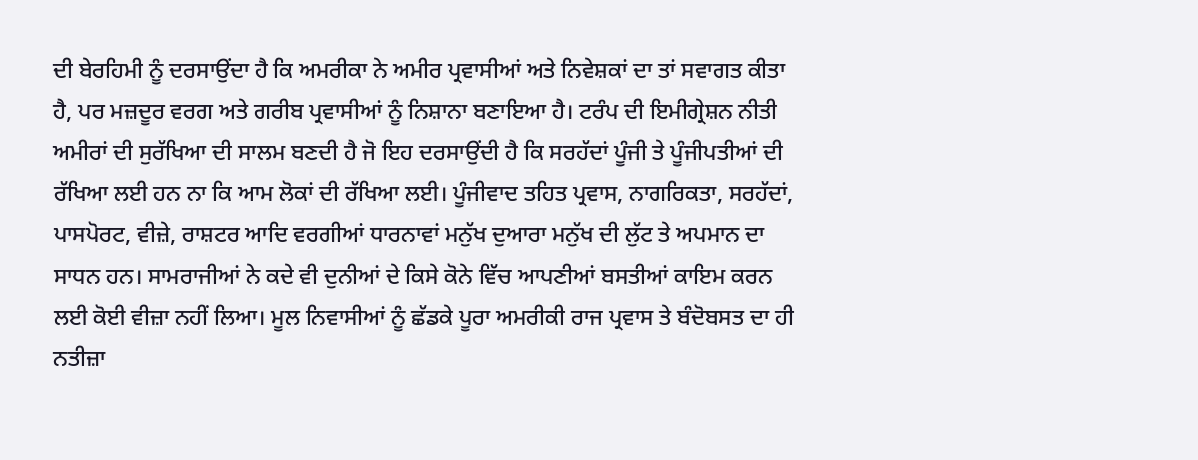ਦੀ ਬੇਰਹਿਮੀ ਨੂੰ ਦਰਸਾਉਂਦਾ ਹੈ ਕਿ ਅਮਰੀਕਾ ਨੇ ਅਮੀਰ ਪ੍ਰਵਾਸੀਆਂ ਅਤੇ ਨਿਵੇਸ਼ਕਾਂ ਦਾ ਤਾਂ ਸਵਾਗਤ ਕੀਤਾ ਹੈ, ਪਰ ਮਜ਼ਦੂਰ ਵਰਗ ਅਤੇ ਗਰੀਬ ਪ੍ਰਵਾਸੀਆਂ ਨੂੰ ਨਿਸ਼ਾਨਾ ਬਣਾਇਆ ਹੈ। ਟਰੰਪ ਦੀ ਇਮੀਗ੍ਰੇਸ਼ਨ ਨੀਤੀ ਅਮੀਰਾਂ ਦੀ ਸੁਰੱਖਿਆ ਦੀ ਸਾਲਮ ਬਣਦੀ ਹੈ ਜੋ ਇਹ ਦਰਸਾਉਂਦੀ ਹੈ ਕਿ ਸਰਹੱਦਾਂ ਪੂੰਜੀ ਤੇ ਪੂੰਜੀਪਤੀਆਂ ਦੀ ਰੱਖਿਆ ਲਈ ਹਨ ਨਾ ਕਿ ਆਮ ਲੋਕਾਂ ਦੀ ਰੱਖਿਆ ਲਈ। ਪੂੰਜੀਵਾਦ ਤਹਿਤ ਪ੍ਰਵਾਸ, ਨਾਗਰਿਕਤਾ, ਸਰਹੱਦਾਂ, ਪਾਸਪੋਰਟ, ਵੀਜ਼ੇ, ਰਾਸ਼ਟਰ ਆਦਿ ਵਰਗੀਆਂ ਧਾਰਨਾਵਾਂ ਮਨੁੱਖ ਦੁਆਰਾ ਮਨੁੱਖ ਦੀ ਲੁੱਟ ਤੇ ਅਪਮਾਨ ਦਾ ਸਾਧਨ ਹਨ। ਸਾਮਰਾਜੀਆਂ ਨੇ ਕਦੇ ਵੀ ਦੁਨੀਆਂ ਦੇ ਕਿਸੇ ਕੋਨੇ ਵਿੱਚ ਆਪਣੀਆਂ ਬਸਤੀਆਂ ਕਾਇਮ ਕਰਨ ਲਈ ਕੋਈ ਵੀਜ਼ਾ ਨਹੀਂ ਲਿਆ। ਮੂਲ ਨਿਵਾਸੀਆਂ ਨੂੰ ਛੱਡਕੇ ਪੂਰਾ ਅਮਰੀਕੀ ਰਾਜ ਪ੍ਰਵਾਸ ਤੇ ਬੰਦੋਬਸਤ ਦਾ ਹੀ ਨਤੀਜ਼ਾ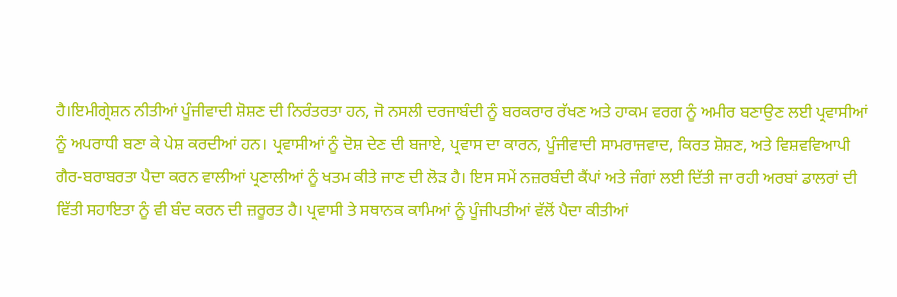ਹੈ।ਇਮੀਗ੍ਰੇਸ਼ਨ ਨੀਤੀਆਂ ਪੂੰਜੀਵਾਦੀ ਸ਼ੋਸ਼ਣ ਦੀ ਨਿਰੰਤਰਤਾ ਹਨ, ਜੋ ਨਸਲੀ ਦਰਜਾਬੰਦੀ ਨੂੰ ਬਰਕਰਾਰ ਰੱਖਣ ਅਤੇ ਹਾਕਮ ਵਰਗ ਨੂੰ ਅਮੀਰ ਬਣਾਉਣ ਲਈ ਪ੍ਰਵਾਸੀਆਂ ਨੂੰ ਅਪਰਾਧੀ ਬਣਾ ਕੇ ਪੇਸ਼ ਕਰਦੀਆਂ ਹਨ। ਪ੍ਰਵਾਸੀਆਂ ਨੂੰ ਦੋਸ਼ ਦੇਣ ਦੀ ਬਜਾਏ, ਪ੍ਰਵਾਸ ਦਾ ਕਾਰਨ, ਪੂੰਜੀਵਾਦੀ ਸਾਮਰਾਜਵਾਦ, ਕਿਰਤ ਸ਼ੋਸ਼ਣ, ਅਤੇ ਵਿਸ਼ਵਵਿਆਪੀ ਗੈਰ-ਬਰਾਬਰਤਾ ਪੈਦਾ ਕਰਨ ਵਾਲੀਆਂ ਪ੍ਰਣਾਲੀਆਂ ਨੂੰ ਖਤਮ ਕੀਤੇ ਜਾਣ ਦੀ ਲੋੜ ਹੈ। ਇਸ ਸਮੇਂ ਨਜ਼ਰਬੰਦੀ ਕੈਂਪਾਂ ਅਤੇ ਜੰਗਾਂ ਲਈ ਦਿੱਤੀ ਜਾ ਰਹੀ ਅਰਬਾਂ ਡਾਲਰਾਂ ਦੀ ਵਿੱਤੀ ਸਹਾਇਤਾ ਨੂੰ ਵੀ ਬੰਦ ਕਰਨ ਦੀ ਜ਼ਰੂਰਤ ਹੈ। ਪ੍ਰਵਾਸੀ ਤੇ ਸਥਾਨਕ ਕਾਮਿਆਂ ਨੂੰ ਪੂੰਜੀਪਤੀਆਂ ਵੱਲੋਂ ਪੈਦਾ ਕੀਤੀਆਂ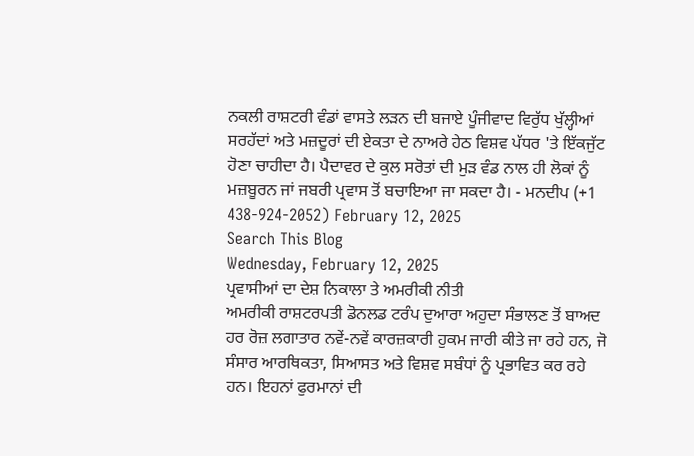ਨਕਲੀ ਰਾਸ਼ਟਰੀ ਵੰਡਾਂ ਵਾਸਤੇ ਲੜਨ ਦੀ ਬਜਾਏ ਪੂੰਜੀਵਾਦ ਵਿਰੁੱਧ ਖੁੱਲ੍ਹੀਆਂ ਸਰਹੱਦਾਂ ਅਤੇ ਮਜ਼ਦੂਰਾਂ ਦੀ ਏਕਤਾ ਦੇ ਨਾਅਰੇ ਹੇਠ ਵਿਸ਼ਵ ਪੱਧਰ 'ਤੇ ਇੱਕਜੁੱਟ ਹੋਣਾ ਚਾਹੀਦਾ ਹੈ। ਪੈਦਾਵਰ ਦੇ ਕੁਲ ਸਰੋਤਾਂ ਦੀ ਮੁੜ ਵੰਡ ਨਾਲ ਹੀ ਲੋਕਾਂ ਨੂੰ ਮਜ਼ਬੂਰਨ ਜਾਂ ਜਬਰੀ ਪ੍ਰਵਾਸ ਤੋਂ ਬਚਾਇਆ ਜਾ ਸਕਦਾ ਹੈ। - ਮਨਦੀਪ (+1 438-924-2052) February 12, 2025
Search This Blog
Wednesday, February 12, 2025
ਪ੍ਰਵਾਸੀਆਂ ਦਾ ਦੇਸ਼ ਨਿਕਾਲਾ ਤੇ ਅਮਰੀਕੀ ਨੀਤੀ
ਅਮਰੀਕੀ ਰਾਸ਼ਟਰਪਤੀ ਡੋਨਲਡ ਟਰੰਪ ਦੁਆਰਾ ਅਹੁਦਾ ਸੰਭਾਲਣ ਤੋਂ ਬਾਅਦ ਹਰ ਰੋਜ਼ ਲਗਾਤਾਰ ਨਵੇਂ-ਨਵੇਂ ਕਾਰਜ਼ਕਾਰੀ ਹੁਕਮ ਜਾਰੀ ਕੀਤੇ ਜਾ ਰਹੇ ਹਨ, ਜੋ ਸੰਸਾਰ ਆਰਥਿਕਤਾ, ਸਿਆਸਤ ਅਤੇ ਵਿਸ਼ਵ ਸਬੰਧਾਂ ਨੂੰ ਪ੍ਰਭਾਵਿਤ ਕਰ ਰਹੇ ਹਨ। ਇਹਨਾਂ ਫੁਰਮਾਨਾਂ ਦੀ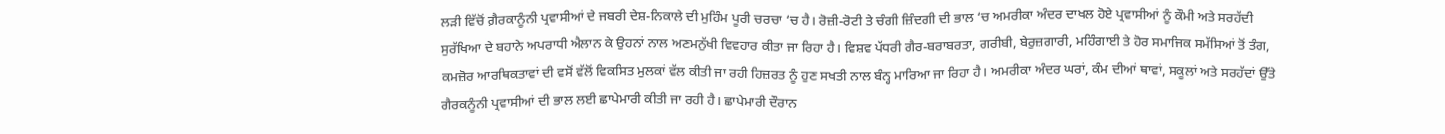ਲੜੀ ਵਿੱਚੋਂ ਗ਼ੈਰਕਾਨੂੰਨੀ ਪ੍ਰਵਾਸੀਆਂ ਦੇ ਜਬਰੀ ਦੇਸ਼-ਨਿਕਾਲੇ ਦੀ ਮੁਹਿੰਮ ਪੂਰੀ ਚਰਚਾ ‘ਚ ਹੈ। ਰੋਜ਼ੀ-ਰੋਟੀ ਤੇ ਚੰਗੀ ਜ਼ਿੰਦਗੀ ਦੀ ਭਾਲ ‘ਚ ਅਮਰੀਕਾ ਅੰਦਰ ਦਾਖਲ ਹੋਏ ਪ੍ਰਵਾਸੀਆਂ ਨੂੰ ਕੌਮੀ ਅਤੇ ਸਰਹੱਦੀ ਸੁਰੱਖਿਆ ਦੇ ਬਹਾਨੇ ਅਪਰਾਧੀ ਐਲਾਨ ਕੇ ਉਹਨਾਂ ਨਾਲ ਅਣਮਨੁੱਖੀ ਵਿਵਹਾਰ ਕੀਤਾ ਜਾ ਰਿਹਾ ਹੈ। ਵਿਸ਼ਵ ਪੱਧਰੀ ਗੈਰ-ਬਰਾਬਰਤਾ, ਗਰੀਬੀ, ਬੇਰੁਜ਼ਗਾਰੀ, ਮਹਿੰਗਾਈ ਤੇ ਹੋਰ ਸਮਾਜਿਕ ਸਮੱਸਿਆਂ ਤੋਂ ਤੰਗ, ਕਮਜ਼ੋਰ ਆਰਥਿਕਤਾਵਾਂ ਦੀ ਵਸੋਂ ਵੱਲੋਂ ਵਿਕਸਿਤ ਮੁਲਕਾਂ ਵੱਲ ਕੀਤੀ ਜਾ ਰਹੀ ਹਿਜ਼ਰਤ ਨੂੰ ਹੁਣ ਸਖਤੀ ਨਾਲ ਬੰਨ੍ਹ ਮਾਰਿਆ ਜਾ ਰਿਹਾ ਹੈ। ਅਮਰੀਕਾ ਅੰਦਰ ਘਰਾਂ, ਕੰਮ ਦੀਆਂ ਥਾਵਾਂ, ਸਕੂਲਾਂ ਅਤੇ ਸਰਹੱਦਾਂ ਉੱਤੇ ਗੈਰਕਨੂੰਨੀ ਪ੍ਰਵਾਸੀਆਂ ਦੀ ਭਾਲ ਲਈ ਛਾਪੇਮਾਰੀ ਕੀਤੀ ਜਾ ਰਹੀ ਹੈ। ਛਾਪੇਮਾਰੀ ਦੌਰਾਨ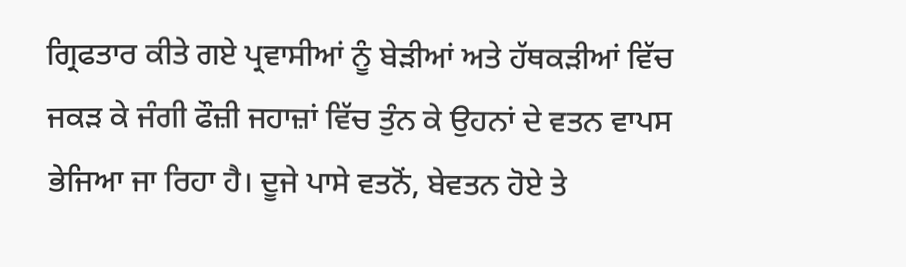ਗ੍ਰਿਫਤਾਰ ਕੀਤੇ ਗਏ ਪ੍ਰਵਾਸੀਆਂ ਨੂੰ ਬੇੜੀਆਂ ਅਤੇ ਹੱਥਕੜੀਆਂ ਵਿੱਚ ਜਕੜ ਕੇ ਜੰਗੀ ਫੌਜ਼ੀ ਜਹਾਜ਼ਾਂ ਵਿੱਚ ਤੁੰਨ ਕੇ ਉਹਨਾਂ ਦੇ ਵਤਨ ਵਾਪਸ ਭੇਜਿਆ ਜਾ ਰਿਹਾ ਹੈ। ਦੂਜੇ ਪਾਸੇ ਵਤਨੋਂ, ਬੇਵਤਨ ਹੋਏ ਤੇ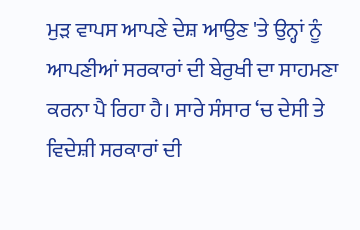ਮੁੜ ਵਾਪਸ ਆਪਣੇ ਦੇਸ਼ ਆਉਣ 'ਤੇ ਉਨ੍ਹਾਂ ਨੂੰ ਆਪਣੀਆਂ ਸਰਕਾਰਾਂ ਦੀ ਬੇਰੁਖੀ ਦਾ ਸਾਹਮਣਾ ਕਰਨਾ ਪੈ ਰਿਹਾ ਹੈ। ਸਾਰੇ ਸੰਸਾਰ ‘ਚ ਦੇਸੀ ਤੇ ਵਿਦੇਸ਼ੀ ਸਰਕਾਰਾਂ ਦੀ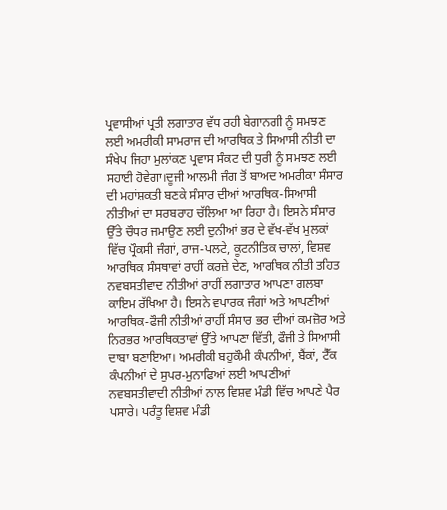ਪ੍ਰਵਾਸੀਆਂ ਪ੍ਰਤੀ ਲਗਾਤਾਰ ਵੱਧ ਰਹੀ ਬੇਗਾਨਗੀ ਨੂੰ ਸਮਝਣ ਲਈ ਅਮਰੀਕੀ ਸਾਮਰਾਜ ਦੀ ਆਰਥਿਕ ਤੇ ਸਿਆਸੀ ਨੀਤੀ ਦਾ ਸੰਖੇਪ ਜਿਹਾ ਮੁਲਾਂਕਣ ਪ੍ਰਵਾਸ ਸੰਕਟ ਦੀ ਧੁਰੀ ਨੂੰ ਸਮਝਣ ਲਈ ਸਹਾਈ ਹੋਵੇਗਾ।ਦੂਜੀ ਆਲਮੀ ਜੰਗ ਤੋਂ ਬਾਅਦ ਅਮਰੀਕਾ ਸੰਸਾਰ ਦੀ ਮਹਾਂਸ਼ਕਤੀ ਬਣਕੇ ਸੰਸਾਰ ਦੀਆਂ ਆਰਥਿਕ-ਸਿਆਸੀ ਨੀਤੀਆਂ ਦਾ ਸਰਬਰਾਹ ਚੱਲਿਆ ਆ ਰਿਹਾ ਹੈ। ਇਸਨੇ ਸੰਸਾਰ ਉੱਤੇ ਚੌਧਰ ਜਮਾਉਣ ਲਈ ਦੁਨੀਆਂ ਭਰ ਦੇ ਵੱਖ-ਵੱਖ ਮੁਲਕਾਂ ਵਿੱਚ ਪ੍ਰੌਕਸੀ ਜੰਗਾਂ, ਰਾਜ-ਪਲਟੇ, ਕੂਟਨੀਤਿਕ ਚਾਲਾਂ, ਵਿਸ਼ਵ ਆਰਥਿਕ ਸੰਸਥਾਵਾਂ ਰਾਹੀਂ ਕਰਜ਼ੇ ਦੇਣ, ਆਰਥਿਕ ਨੀਤੀ ਤਹਿਤ ਨਵਬਸਤੀਵਾਦ ਨੀਤੀਆਂ ਰਾਹੀਂ ਲਗਾਤਾਰ ਆਪਣਾ ਗਲਬਾ ਕਾਇਮ ਰੱਖਿਆ ਹੈ। ਇਸਨੇ ਵਪਾਰਕ ਜੰਗਾਂ ਅਤੇ ਆਪਣੀਆਂ ਆਰਥਿਕ-ਫੌਜੀ ਨੀਤੀਆਂ ਰਾਹੀਂ ਸੰਸਾਰ ਭਰ ਦੀਆਂ ਕਮਜ਼ੋਰ ਅਤੇ ਨਿਰਭਰ ਆਰਥਿਕਤਾਵਾਂ ਉੱਤੇ ਆਪਣਾ ਵਿੱਤੀ, ਫੌਜੀ ਤੇ ਸਿਆਸੀ ਦਾਬਾ ਬਣਾਇਆ। ਅਮਰੀਕੀ ਬਹੁਕੌਮੀ ਕੰਪਨੀਆਂ, ਬੈਂਕਾਂ, ਟੈੱਕ ਕੰਪਨੀਆਂ ਦੇ ਸੁਪਰ-ਮੁਨਾਫਿਆਂ ਲਈ ਆਪਣੀਆਂ ਨਵਬਸਤੀਵਾਦੀ ਨੀਤੀਆਂ ਨਾਲ ਵਿਸ਼ਵ ਮੰਡੀ ਵਿੱਚ ਆਪਣੇ ਪੈਰ ਪਸਾਰੇ। ਪਰੰਤੂ ਵਿਸ਼ਵ ਮੰਡੀ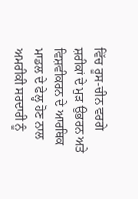ਵਿੱਚ ਰੂਸ-ਚੀਨ ਵਰਗੇ ਸ਼ਰੀਕਾਂ ਦੇ ਮੁੜ ਉਭਰਨ ਅਤੇ ਵਿਸ਼ਵੀਕਰਨ ਦੇ ਆਰਥਿਕ ਮਾਡਲ ਦੇ ਫੇਲ੍ਹ ਹੋਣ ਨਾਲ ਅਮਰੀਕੀ ਸਰਦਾਰੀ ਨੂੰ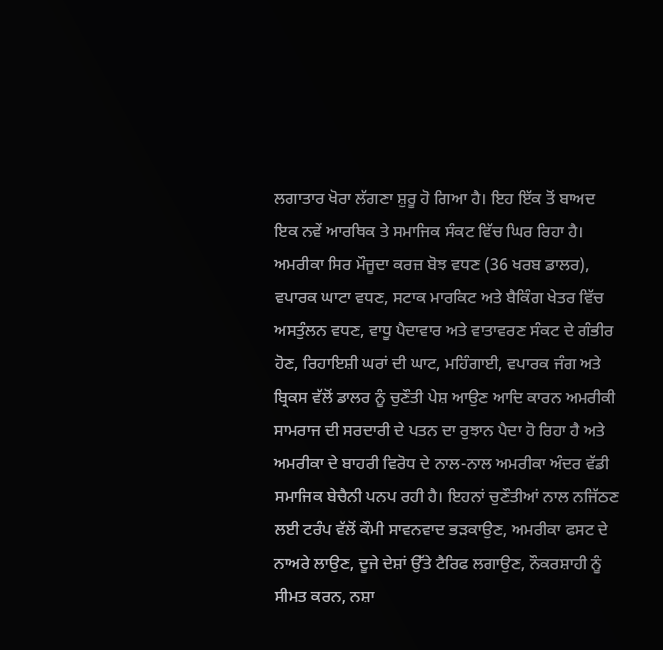ਲਗਾਤਾਰ ਖੋਰਾ ਲੱਗਣਾ ਸ਼ੁਰੂ ਹੋ ਗਿਆ ਹੈ। ਇਹ ਇੱਕ ਤੋਂ ਬਾਅਦ ਇਕ ਨਵੇਂ ਆਰਥਿਕ ਤੇ ਸਮਾਜਿਕ ਸੰਕਟ ਵਿੱਚ ਘਿਰ ਰਿਹਾ ਹੈ। ਅਮਰੀਕਾ ਸਿਰ ਮੌਜੂਦਾ ਕਰਜ਼ ਬੋਝ ਵਧਣ (36 ਖਰਬ ਡਾਲਰ), ਵਪਾਰਕ ਘਾਟਾ ਵਧਣ, ਸਟਾਕ ਮਾਰਕਿਟ ਅਤੇ ਬੈਕਿੰਗ ਖੇਤਰ ਵਿੱਚ ਅਸਤੁੰਲਨ ਵਧਣ, ਵਾਧੂ ਪੈਦਾਵਾਰ ਅਤੇ ਵਾਤਾਵਰਣ ਸੰਕਟ ਦੇ ਗੰਭੀਰ ਹੋਣ, ਰਿਹਾਇਸ਼ੀ ਘਰਾਂ ਦੀ ਘਾਟ, ਮਹਿੰਗਾਈ, ਵਪਾਰਕ ਜੰਗ ਅਤੇ ਬ੍ਰਿਕਸ ਵੱਲੋਂ ਡਾਲਰ ਨੂੰ ਚੁਣੌਤੀ ਪੇਸ਼ ਆਉਣ ਆਦਿ ਕਾਰਨ ਅਮਰੀਕੀ ਸਾਮਰਾਜ ਦੀ ਸਰਦਾਰੀ ਦੇ ਪਤਨ ਦਾ ਰੁਝਾਨ ਪੈਦਾ ਹੋ ਰਿਹਾ ਹੈ ਅਤੇ ਅਮਰੀਕਾ ਦੇ ਬਾਹਰੀ ਵਿਰੋਧ ਦੇ ਨਾਲ-ਨਾਲ ਅਮਰੀਕਾ ਅੰਦਰ ਵੱਡੀ ਸਮਾਜਿਕ ਬੇਚੈਨੀ ਪਨਪ ਰਹੀ ਹੈ। ਇਹਨਾਂ ਚੁਣੌਤੀਆਂ ਨਾਲ ਨਜਿੱਠਣ ਲਈ ਟਰੰਪ ਵੱਲੋਂ ਕੌਮੀ ਸਾਵਨਵਾਦ ਭੜਕਾਉਣ, ਅਮਰੀਕਾ ਫਸਟ ਦੇ ਨਾਅਰੇ ਲਾਉਣ, ਦੂਜੇ ਦੇਸ਼ਾਂ ਉੱਤੇ ਟੈਰਿਫ ਲਗਾਉਣ, ਨੌਕਰਸ਼ਾਹੀ ਨੂੰ ਸੀਮਤ ਕਰਨ, ਨਸ਼ਾ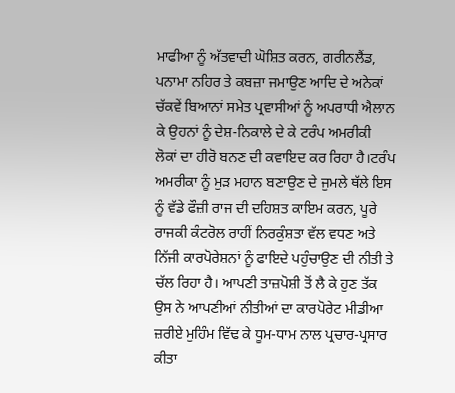ਮਾਫੀਆ ਨੂੰ ਅੱਤਵਾਦੀ ਘੋਸ਼ਿਤ ਕਰਨ, ਗਰੀਨਲੈਂਡ, ਪਨਾਮਾ ਨਹਿਰ ਤੇ ਕਬਜ਼ਾ ਜਮਾਉਣ ਆਦਿ ਦੇ ਅਨੇਕਾਂ ਚੱਕਵੇਂ ਬਿਆਨਾਂ ਸਮੇਤ ਪ੍ਰਵਾਸੀਆਂ ਨੂੰ ਅਪਰਾਧੀ ਐਲਾਨ ਕੇ ਉਹਨਾਂ ਨੂੰ ਦੇਸ਼-ਨਿਕਾਲੇ ਦੇ ਕੇ ਟਰੰਪ ਅਮਰੀਕੀ ਲੋਕਾਂ ਦਾ ਹੀਰੋ ਬਨਣ ਦੀ ਕਵਾਇਦ ਕਰ ਰਿਹਾ ਹੈ।ਟਰੰਪ ਅਮਰੀਕਾ ਨੂੰ ਮੁੜ ਮਹਾਨ ਬਣਾਉਣ ਦੇ ਜੁਮਲੇ ਥੱਲੇ ਇਸ ਨੂੰ ਵੱਡੇ ਫੌਜ਼ੀ ਰਾਜ ਦੀ ਦਹਿਸ਼ਤ ਕਾਇਮ ਕਰਨ, ਪੂਰੇ ਰਾਜਕੀ ਕੰਟਰੋਲ ਰਾਹੀਂ ਨਿਰਕੁੰਸ਼ਤਾ ਵੱਲ ਵਧਣ ਅਤੇ ਨਿੱਜੀ ਕਾਰਪੋਰੇਸ਼ਨਾਂ ਨੂੰ ਫਾਇਦੇ ਪਹੁੰਚਾਉਣ ਦੀ ਨੀਤੀ ਤੇ ਚੱਲ ਰਿਹਾ ਹੈ। ਆਪਣੀ ਤਾਜ਼ਪੋਸ਼ੀ ਤੋਂ ਲੈ ਕੇ ਹੁਣ ਤੱਕ ਉਸ ਨੇ ਆਪਣੀਆਂ ਨੀਤੀਆਂ ਦਾ ਕਾਰਪੋਰੇਟ ਮੀਡੀਆ ਜ਼ਰੀਏ ਮੁਹਿੰਮ ਵਿੱਢ ਕੇ ਧੂਮ-ਧਾਮ ਨਾਲ ਪ੍ਰਚਾਰ-ਪ੍ਰਸਾਰ ਕੀਤਾ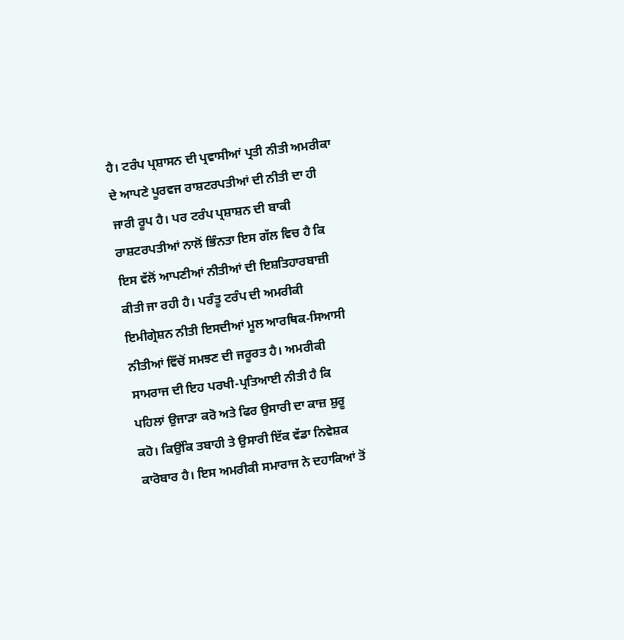ਹੈ। ਟਰੰਪ ਪ੍ਰਸ਼ਾਸਨ ਦੀ ਪ੍ਰਵਾਸੀਆਂ ਪ੍ਰਤੀ ਨੀਤੀ ਅਮਰੀਕਾ ਦੇ ਆਪਣੇ ਪੂਰਵਜ ਰਾਸ਼ਟਰਪਤੀਆਂ ਦੀ ਨੀਤੀ ਦਾ ਹੀ ਜਾਰੀ ਰੂਪ ਹੈ। ਪਰ ਟਰੰਪ ਪ੍ਰਸ਼ਾਸ਼ਨ ਦੀ ਬਾਕੀ ਰਾਸ਼ਟਰਪਤੀਆਂ ਨਾਲੋਂ ਭਿੰਨਤਾ ਇਸ ਗੱਲ ਵਿਚ ਹੈ ਕਿ ਇਸ ਵੱਲੋਂ ਆਪਣੀਆਂ ਨੀਤੀਆਂ ਦੀ ਇਸ਼ਤਿਹਾਰਬਾਜ਼ੀ ਕੀਤੀ ਜਾ ਰਹੀ ਹੈ। ਪਰੰਤੂ ਟਰੰਪ ਦੀ ਅਮਰੀਕੀ ਇਮੀਗ੍ਰੇਸ਼ਨ ਨੀਤੀ ਇਸਦੀਆਂ ਮੂਲ ਆਰਥਿਕ-ਸਿਆਸੀ ਨੀਤੀਆਂ ਵਿੱਚੋਂ ਸਮਝਣ ਦੀ ਜਰੂਰਤ ਹੈ। ਅਮਰੀਕੀ ਸਾਮਰਾਜ ਦੀ ਇਹ ਪਰਖੀ-ਪ੍ਰਤਿਆਈ ਨੀਤੀ ਹੈ ਕਿ ਪਹਿਲਾਂ ਉਜਾੜਾ ਕਰੋ ਅਤੇ ਫਿਰ ਉਸਾਰੀ ਦਾ ਕਾਜ਼ ਸ਼ੁਰੂ ਕਹੋ। ਕਿਉਂਕਿ ਤਬਾਹੀ ਤੇ ਉਸਾਰੀ ਇੱਕ ਵੱਡਾ ਨਿਵੇਸ਼ਕ ਕਾਰੋਬਾਰ ਹੈ। ਇਸ ਅਮਰੀਕੀ ਸਮਾਰਾਜ ਨੇ ਦਹਾਕਿਆਂ ਤੋਂ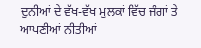ਦੁਨੀਆਂ ਦੇ ਵੱਖ-ਵੱਖ ਮੁਲਕਾਂ ਵਿੱਚ ਜੰਗਾਂ ਤੇ ਆਪਣੀਆਂ ਨੀਤੀਆਂ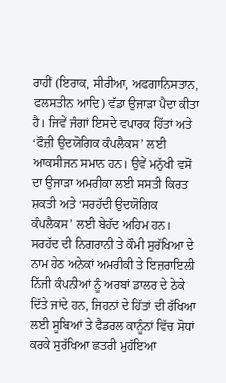ਰਾਹੀਂ (ਇਰਾਕ, ਸੀਰੀਆ, ਅਫਗਾਨਿਸਤਾਨ, ਫਲਸਤੀਨ ਆਦਿ) ਵੱਡਾ ਉਜਾੜਾ ਪੈਦਾ ਕੀਤਾ ਹੈ। ਜਿਵੇਂ ਜੰਗਾਂ ਇਸਦੇ ਵਪਾਰਕ ਹਿੱਤਾਂ ਅਤੇ ‘ਫੌਜ਼ੀ ਉਦਯੋਗਿਕ ਕੰਪਲੈਕਸ’ ਲਈ ਆਕਸੀਜਨ ਸਮਾਨ ਹਨ। ਉਵੇਂ ਮਨੁੱਖੀ ਵਸੋਂ ਦਾ ਉਜਾੜਾ ਅਮਰੀਕਾ ਲਈ ਸਸਤੀ ਕਿਰਤ ਸ਼ਕਤੀ ਅਤੇ ‘ਸਰਹੱਦੀ ਉਦਯੋਗਿਕ ਕੰਪਲੈਕਸ’ ਲਈ ਬੇਹੱਦ ਅਹਿਮ ਹਨ। ਸਰਹੱਦ ਦੀ ਨਿਗਰਾਨੀ ਤੇ ਕੌਮੀ ਸੁਰੱਖਿਆ ਦੇ ਨਾਮ ਹੇਠ ਅਨੇਕਾਂ ਅਮਰੀਕੀ ਤੇ ਇਜ਼ਰਾਇਲੀ ਨਿੱਜੀ ਕੰਪਨੀਆਂ ਨੂੰ ਅਰਬਾਂ ਡਾਲਰ ਦੇ ਠੇਕੇ ਦਿੱਤੇ ਜਾਂਦੇ ਹਨ, ਜਿਹਨਾਂ ਦੇ ਹਿੱਤਾਂ ਦੀ ਰੱਖਿਆ ਲਈ ਸੂਬਿਆਂ ਤੇ ਫੈਡਰਲ ਕਾਨੂੰਨਾਂ ਵਿੱਚ ਸੋਧਾਂ ਕਰਕੇ ਸੁਰੱਖਿਆ ਛਤਰੀ ਮੁਹੱਇਆ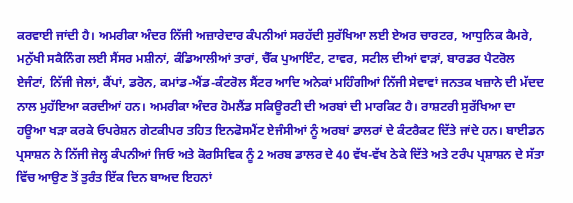ਕਰਵਾਈ ਜਾਂਦੀ ਹੈ। ਅਮਰੀਕਾ ਅੰਦਰ ਨਿੱਜੀ ਅਜ਼ਾਰੇਦਾਰ ਕੰਪਨੀਆਂ ਸਰਹੱਦੀ ਸੁਰੱਖਿਆ ਲਈ ਏਅਰ ਚਾਰਟਰ, ਆਧੁਨਿਕ ਕੈਮਰੇ, ਮਨੁੱਖੀ ਸਕੈਨਿੰਗ ਲਈ ਸੈਂਸਰ ਮਸ਼ੀਨਾਂ, ਕੰਡਿਆਲੀਆਂ ਤਾਰਾਂ, ਚੈੱਕ ਪੁਆਇੰਟ, ਟਾਵਰ, ਸਟੀਲ ਦੀਆਂ ਵਾੜਾਂ, ਬਾਰਡਰ ਪੈਟਰੋਲ ਏਜੰਟਾਂ, ਨਿੱਜੀ ਜੇਲਾਂ, ਕੈਂਪਾਂ, ਡਰੋਨ, ਕਮਾਂਡ-ਐਂਡ-ਕੰਟਰੋਲ ਸੈਂਟਰ ਆਦਿ ਅਨੇਕਾਂ ਮਹਿੰਗੀਆਂ ਨਿੱਜੀ ਸੇਵਾਵਾਂ ਜਨਤਕ ਖਜ਼ਾਨੇ ਦੀ ਮੱਦਦ ਨਾਲ ਮੁਹੱਇਆ ਕਰਦੀਆਂ ਹਨ। ਅਮਰੀਕਾ ਅੰਦਰ ਹੋਮਲੈਂਡ ਸਕਿਊਰਟੀ ਦੀ ਅਰਬਾਂ ਦੀ ਮਾਰਕਿਟ ਹੈ। ਰਾਸ਼ਟਰੀ ਸੁਰੱਖਿਆ ਦਾ ਹਊਆ ਖੜਾ ਕਰਕੇ ਓਪਰੇਸ਼ਨ ਗੇਟਕੀਪਰ ਤਹਿਤ ਇਨਫੋਸਮੈਂਟ ਏਜੰਸੀਆਂ ਨੂੰ ਅਰਬਾਂ ਡਾਲਰਾਂ ਦੇ ਕੰਟਰੈਕਟ ਦਿੱਤੇ ਜਾਂਦੇ ਹਨ। ਬਾਈਡਨ ਪ੍ਰਸਾਸ਼ਨ ਨੇ ਨਿੱਜੀ ਜੇਲ੍ਹ ਕੰਪਨੀਆਂ ਜਿਓ ਅਤੇ ਕੋਰਸਿਵਿਕ ਨੂੰ 2 ਅਰਬ ਡਾਲਰ ਦੇ 40 ਵੱਖ-ਵੱਖ ਠੇਕੇ ਦਿੱਤੇ ਅਤੇ ਟਰੰਪ ਪ੍ਰਸ਼ਾਸ਼ਨ ਦੇ ਸੱਤਾ ਵਿੱਚ ਆਉਣ ਤੋਂ ਤੁਰੰਤ ਇੱਕ ਦਿਨ ਬਾਅਦ ਇਹਨਾਂ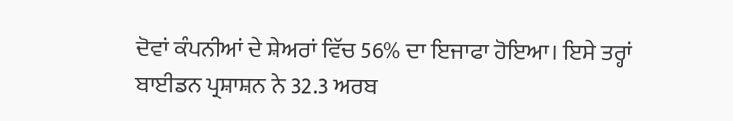ਦੋਵਾਂ ਕੰਪਨੀਆਂ ਦੇ ਸ਼ੇਅਰਾਂ ਵਿੱਚ 56% ਦਾ ਇਜਾਫਾ ਹੋਇਆ। ਇਸੇ ਤਰ੍ਹਾਂ ਬਾਈਡਨ ਪ੍ਰਸ਼ਾਸ਼ਨ ਨੇ 32.3 ਅਰਬ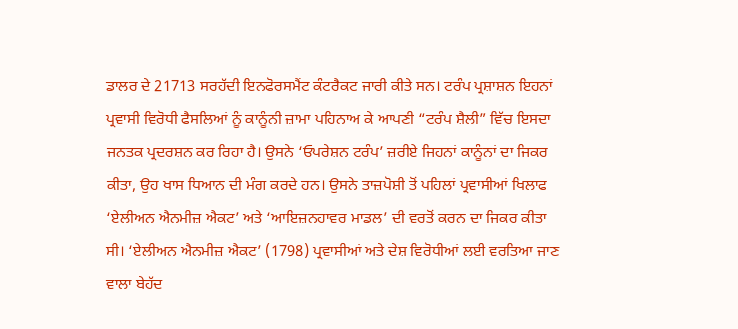ਡਾਲਰ ਦੇ 21713 ਸਰਹੱਦੀ ਇਨਫੋਰਸਮੈਂਟ ਕੰਟਰੈਕਟ ਜਾਰੀ ਕੀਤੇ ਸਨ। ਟਰੰਪ ਪ੍ਰਸ਼ਾਸ਼ਨ ਇਹਨਾਂ ਪ੍ਰਵਾਸੀ ਵਿਰੋਧੀ ਫੈਸਲਿਆਂ ਨੂੰ ਕਾਨੂੰਨੀ ਜ਼ਾਮਾ ਪਹਿਨਾਅ ਕੇ ਆਪਣੀ “ਟਰੰਪ ਸ਼ੈਲੀ” ਵਿੱਚ ਇਸਦਾ ਜਨਤਕ ਪ੍ਰਦਰਸ਼ਨ ਕਰ ਰਿਹਾ ਹੈ। ਉਸਨੇ ‘ਓਪਰੇਸ਼ਨ ਟਰੰਪ’ ਜ਼ਰੀਏ ਜਿਹਨਾਂ ਕਾਨੂੰਨਾਂ ਦਾ ਜਿਕਰ ਕੀਤਾ, ਉਹ ਖਾਸ ਧਿਆਨ ਦੀ ਮੰਗ ਕਰਦੇ ਹਨ। ਉਸਨੇ ਤਾਜ਼ਪੋਸ਼ੀ ਤੋਂ ਪਹਿਲਾਂ ਪ੍ਰਵਾਸੀਆਂ ਖਿਲਾਫ ‘ਏਲੀਅਨ ਐਨਮੀਜ਼ ਐਕਟ’ ਅਤੇ ‘ਆਇਜ਼ਨਹਾਵਰ ਮਾਡਲ’ ਦੀ ਵਰਤੋਂ ਕਰਨ ਦਾ ਜਿਕਰ ਕੀਤਾ ਸੀ। ‘ਏਲੀਅਨ ਐਨਮੀਜ਼ ਐਕਟ’ (1798) ਪ੍ਰਵਾਸੀਆਂ ਅਤੇ ਦੇਸ਼ ਵਿਰੋਧੀਆਂ ਲਈ ਵਰਤਿਆ ਜਾਣ ਵਾਲਾ ਬੇਹੱਦ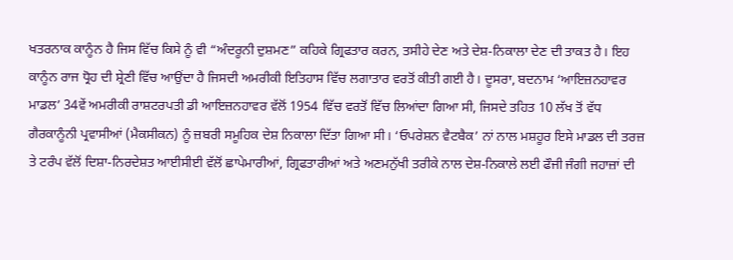ਖਤਰਨਾਕ ਕਾਨੂੰਨ ਹੈ ਜਿਸ ਵਿੱਚ ਕਿਸੇ ਨੂੰ ਵੀ “ਅੰਦਰੂਨੀ ਦੁਸ਼ਮਣ” ਕਹਿਕੇ ਗ੍ਰਿਫਤਾਰ ਕਰਨ, ਤਸੀਹੇ ਦੇਣ ਅਤੇ ਦੇਸ਼-ਨਿਕਾਲਾ ਦੇਣ ਦੀ ਤਾਕਤ ਹੈ। ਇਹ ਕਾਨੂੰਨ ਰਾਜ ਧ੍ਰੋਹ ਦੀ ਸ਼੍ਰੇਣੀ ਵਿੱਚ ਆਉਂਦਾ ਹੈ ਜਿਸਦੀ ਅਮਰੀਕੀ ਇਤਿਹਾਸ ਵਿੱਚ ਲਗਾਤਾਰ ਵਰਤੋਂ ਕੀਤੀ ਗਈ ਹੈ। ਦੂਸਰਾ, ਬਦਨਾਮ ‘ਆਇਜ਼ਨਹਾਵਰ ਮਾਡਲ’ 34ਵੇਂ ਅਮਰੀਕੀ ਰਾਸ਼ਟਰਪਤੀ ਡੀ ਆਇਜ਼ਨਹਾਵਰ ਵੱਲੋਂ 1954 ਵਿੱਚ ਵਰਤੋਂ ਵਿੱਚ ਲਿਆਂਦਾ ਗਿਆ ਸੀ, ਜਿਸਦੇ ਤਹਿਤ 10 ਲੱਖ ਤੋਂ ਵੱਧ ਗੈਰਕਾਨੂੰਨੀ ਪ੍ਰਵਾਸੀਆਂ (ਮੈਕਸੀਕਨ) ਨੂੰ ਜ਼ਬਰੀ ਸਮੂਹਿਕ ਦੇਸ਼ ਨਿਕਾਲਾ ਦਿੱਤਾ ਗਿਆ ਸੀ। ‘ਓਪਰੇਸ਼ਨ ਵੈਟਬੈਕ’ ਨਾਂ ਨਾਲ ਮਸ਼ਹੂਰ ਇਸੇ ਮਾਡਲ ਦੀ ਤਰਜ਼ ਤੇ ਟਰੰਪ ਵੱਲੋਂ ਦਿਸ਼ਾ-ਨਿਰਦੇਸ਼ਤ ਆਈਸੀਈ ਵੱਲੋਂ ਛਾਪੇਮਾਰੀਆਂ, ਗ੍ਰਿਫਤਾਰੀਆਂ ਅਤੇ ਅਣਮਨੁੱਖੀ ਤਰੀਕੇ ਨਾਲ ਦੇਸ਼-ਨਿਕਾਲੇ ਲਈ ਫੌਜੀ ਜੰਗੀ ਜਹਾਜ਼ਾਂ ਦੀ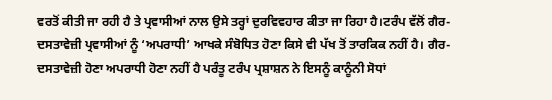ਵਰਤੋਂ ਕੀਤੀ ਜਾ ਰਹੀ ਹੈ ਤੇ ਪ੍ਰਵਾਸੀਆਂ ਨਾਲ ਉਸੇ ਤਰ੍ਹਾਂ ਦੁਰਵਿਵਹਾਰ ਕੀਤਾ ਜਾ ਰਿਹਾ ਹੈ।ਟਰੰਪ ਵੱਲੋਂ ਗੈਰ-ਦਸਤਾਵੇਜ਼ੀ ਪ੍ਰਵਾਸੀਆਂ ਨੂੰ ‘ਅਪਰਾਧੀ’ ਆਖਕੇ ਸੰਬੋਧਿਤ ਹੋਣਾ ਕਿਸੇ ਵੀ ਪੱਖ ਤੋਂ ਤਾਰਕਿਕ ਨਹੀਂ ਹੈ। ਗੈਰ-ਦਸਤਾਵੇਜ਼ੀ ਹੋਣਾ ਅਪਰਾਧੀ ਹੋਣਾ ਨਹੀਂ ਹੈ ਪਰੰਤੂ ਟਰੰਪ ਪ੍ਰਸ਼ਾਸ਼ਨ ਨੇ ਇਸਨੂੰ ਕਾਨੂੰਨੀ ਸੋਧਾਂ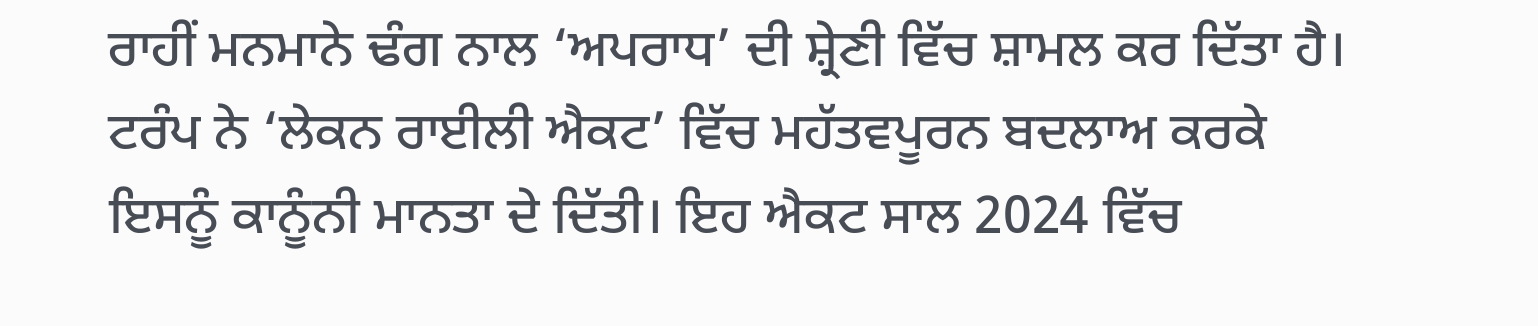ਰਾਹੀਂ ਮਨਮਾਨੇ ਢੰਗ ਨਾਲ ‘ਅਪਰਾਧ’ ਦੀ ਸ਼੍ਰੇਣੀ ਵਿੱਚ ਸ਼ਾਮਲ ਕਰ ਦਿੱਤਾ ਹੈ। ਟਰੰਪ ਨੇ ‘ਲੇਕਨ ਰਾਈਲੀ ਐਕਟ’ ਵਿੱਚ ਮਹੱਤਵਪੂਰਨ ਬਦਲਾਅ ਕਰਕੇ ਇਸਨੂੰ ਕਾਨੂੰਨੀ ਮਾਨਤਾ ਦੇ ਦਿੱਤੀ। ਇਹ ਐਕਟ ਸਾਲ 2024 ਵਿੱਚ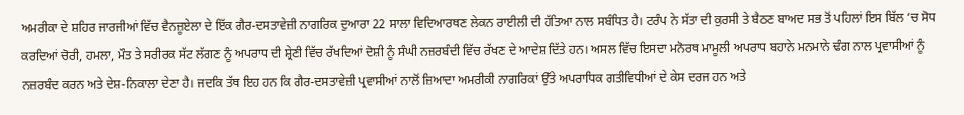ਅਮਰੀਕਾ ਦੇ ਸ਼ਹਿਰ ਜਾਰਜੀਆਂ ਵਿੱਚ ਵੈਨਜ਼ੂਏਲਾ ਦੇ ਇੱਕ ਗੈਰ-ਦਸਤਾਵੇਜ਼ੀ ਨਾਗਰਿਕ ਦੁਆਰਾ 22 ਸਾਲਾ ਵਿਦਿਆਰਥਣ ਲੇਕਨ ਰਾਈਲੀ ਦੀ ਹੱਤਿਆ ਨਾਲ ਸਬੰਧਿਤ ਹੈ। ਟਰੰਪ ਨੇ ਸੱਤਾ ਦੀ ਕੁਰਸੀ ਤੇ ਬੈਠਣ ਬਾਅਦ ਸਭ ਤੋਂ ਪਹਿਲਾਂ ਇਸ ਬਿੱਲ ‘ਚ ਸੋਧ ਕਰਦਿਆਂ ਚੋਰੀ, ਹਮਲਾ, ਮੌਤ ਤੇ ਸਰੀਰਕ ਸੱਟ ਲੱਗਣ ਨੂੰ ਅਪਰਾਧ ਦੀ ਸ਼੍ਰੇਣੀ ਵਿੱਚ ਰੱਖਦਿਆਂ ਦੋਸ਼ੀ ਨੂੰ ਸੰਘੀ ਨਜ਼ਰਬੰਦੀ ਵਿੱਚ ਰੱਖਣ ਦੇ ਆਦੇਸ਼ ਦਿੱਤੇ ਹਨ। ਅਸਲ ਵਿੱਚ ਇਸਦਾ ਮਨੋਰਥ ਮਾਮੂਲੀ ਅਪਰਾਧ ਬਹਾਨੇ ਮਨਮਾਨੇ ਢੰਗ ਨਾਲ ਪ੍ਰਵਾਸੀਆਂ ਨੂੰ ਨਜ਼ਰਬੰਦ ਕਰਨ ਅਤੇ ਦੇਸ਼-ਨਿਕਾਲਾ ਦੇਣਾ ਹੈ। ਜਦਕਿ ਤੱਥ ਇਹ ਹਨ ਕਿ ਗੈਰ-ਦਸਤਾਵੇਜ਼ੀ ਪ੍ਰਵਾਸੀਆਂ ਨਾਲੋਂ ਜ਼ਿਆਦਾ ਅਮਰੀਕੀ ਨਾਗਰਿਕਾਂ ਉੱਤੇ ਅਪਰਾਧਿਕ ਗਤੀਵਿਧੀਆਂ ਦੇ ਕੇਸ ਦਰਜ ਹਨ ਅਤੇ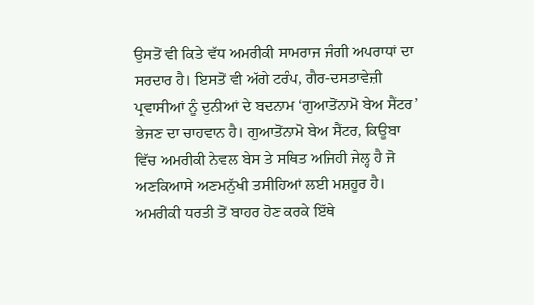ਉਸਤੋਂ ਵੀ ਕਿਤੇ ਵੱਧ ਅਮਰੀਕੀ ਸਾਮਰਾਜ ਜੰਗੀ ਅਪਰਾਧਾਂ ਦਾ ਸਰਦਾਰ ਹੈ। ਇਸਤੋਂ ਵੀ ਅੱਗੇ ਟਰੰਪ, ਗੈਰ-ਦਸਤਾਵੇਜ਼ੀ ਪ੍ਰਵਾਸੀਆਂ ਨੂੰ ਦੁਨੀਆਂ ਦੇ ਬਦਨਾਮ ‘ਗੁਆਤੋਂਨਾਮੋ ਬੇਅ ਸੈਂਟਰ’ ਭੇਜਣ ਦਾ ਚਾਹਵਾਨ ਹੈ। ਗੁਆਤੋਂਨਾਮੋ ਬੇਅ ਸੈਂਟਰ, ਕਿਊਬਾ ਵਿੱਚ ਅਮਰੀਕੀ ਨੇਵਲ ਬੇਸ ਤੇ ਸਥਿਤ ਅਜਿਹੀ ਜੇਲ੍ਹ ਹੈ ਜੋ ਅਣਕਿਆਸੇ ਅਣਮਨੁੱਖੀ ਤਸੀਹਿਆਂ ਲਈ ਮਸ਼ਹੂਰ ਹੈ। ਅਮਰੀਕੀ ਧਰਤੀ ਤੋਂ ਬਾਹਰ ਹੋਣ ਕਰਕੇ ਇੱਥੇ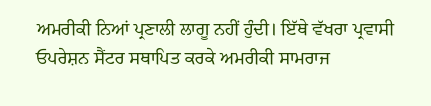ਅਮਰੀਕੀ ਨਿਆਂ ਪ੍ਰਣਾਲੀ ਲਾਗੂ ਨਹੀਂ ਹੁੰਦੀ। ਇੱਥੇ ਵੱਖਰਾ ਪ੍ਰਵਾਸੀ ਓਪਰੇਸ਼ਨ ਸੈਂਟਰ ਸਥਾਪਿਤ ਕਰਕੇ ਅਮਰੀਕੀ ਸਾਮਰਾਜ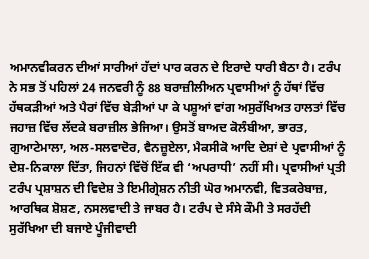ਅਮਾਨਵੀਕਰਨ ਦੀਆਂ ਸਾਰੀਆਂ ਹੱਦਾਂ ਪਾਰ ਕਰਨ ਦੇ ਇਰਾਦੇ ਧਾਰੀ ਬੈਠਾ ਹੈ। ਟਰੰਪ ਨੇ ਸਭ ਤੋਂ ਪਹਿਲਾਂ 24 ਜਨਵਰੀ ਨੂੰ 88 ਬਰਾਜ਼ੀਲੀਅਨ ਪ੍ਰਵਾਸੀਆਂ ਨੂੰ ਹੱਥਾਂ ਵਿੱਚ ਹੱਥਕੜੀਆਂ ਅਤੇ ਪੈਰਾਂ ਵਿੱਚ ਬੇੜੀਆਂ ਪਾ ਕੇ ਪਸ਼ੂਆਂ ਵਾਂਗ ਅਸੁਰੱਖਿਅਤ ਹਾਲਤਾਂ ਵਿੱਚ ਜਹਾਜ਼ ਵਿੱਚ ਲੱਦਕੇ ਬਰਾਜ਼ੀਲ ਭੇਜਿਆ। ਉਸਤੋਂ ਬਾਅਦ ਕੋਲੰਬੀਆ, ਭਾਰਤ, ਗੁਆਟੇਮਾਲਾ, ਅਲ-ਸਲਵਾਦੋਰ, ਵੈਨਜ਼ੂਏਲਾ, ਮੈਕਸੀਕੋ ਆਦਿ ਦੇਸ਼ਾਂ ਦੇ ਪ੍ਰਵਾਸੀਆਂ ਨੂੰ ਦੇਸ਼-ਨਿਕਾਲਾ ਦਿੱਤਾ, ਜਿਹਨਾਂ ਵਿੱਚੋਂ ਇੱਕ ਵੀ ‘ਅਪਰਾਧੀ’ ਨਹੀਂ ਸੀ। ਪ੍ਰਵਾਸੀਆਂ ਪ੍ਰਤੀ ਟਰੰਪ ਪ੍ਰਸ਼ਾਸ਼ਨ ਦੀ ਵਿਦੇਸ਼ ਤੇ ਇਮੀਗ੍ਰੇਸ਼ਨ ਨੀਤੀ ਘੋਰ ਅਮਾਨਵੀ, ਵਿਤਕਰੇਬਾਜ਼, ਆਰਥਿਕ ਸ਼ੋਸ਼ਣ, ਨਸਲਵਾਦੀ ਤੇ ਜਾਬਰ ਹੈ। ਟਰੰਪ ਦੇ ਸੰਸੇ ਕੌਮੀ ਤੇ ਸਰਹੱਦੀ ਸੁਰੱਖਿਆ ਦੀ ਬਜਾਏ ਪੂੰਜੀਵਾਦੀ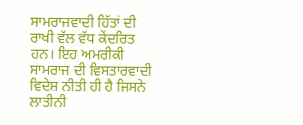ਸਾਮਰਾਜਵਾਦੀ ਹਿੱਤਾਂ ਦੀ ਰਾਖੀ ਵੱਲ ਵੱਧ ਕੇਂਦਰਿਤ ਹਨ। ਇਹ ਅਮਰੀਕੀ ਸਾਮਰਾਜ ਦੀ ਵਿਸਤਾਰਵਾਦੀ ਵਿਦੇਸ਼ ਨੀਤੀ ਹੀ ਹੈ ਜਿਸਨੇ ਲਾਤੀਨੀ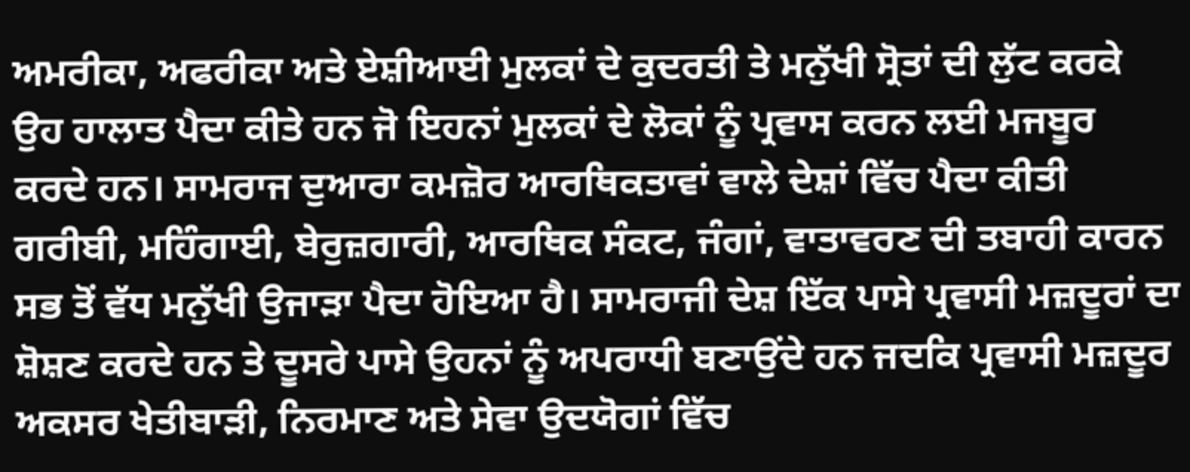ਅਮਰੀਕਾ, ਅਫਰੀਕਾ ਅਤੇ ਏਸ਼ੀਆਈ ਮੁਲਕਾਂ ਦੇ ਕੁਦਰਤੀ ਤੇ ਮਨੁੱਖੀ ਸ੍ਰੋਤਾਂ ਦੀ ਲੁੱਟ ਕਰਕੇ ਉਹ ਹਾਲਾਤ ਪੈਦਾ ਕੀਤੇ ਹਨ ਜੋ ਇਹਨਾਂ ਮੁਲਕਾਂ ਦੇ ਲੋਕਾਂ ਨੂੰ ਪ੍ਰਵਾਸ ਕਰਨ ਲਈ ਮਜਬੂਰ ਕਰਦੇ ਹਨ। ਸਾਮਰਾਜ ਦੁਆਰਾ ਕਮਜ਼ੋਰ ਆਰਥਿਕਤਾਵਾਂ ਵਾਲੇ ਦੇਸ਼ਾਂ ਵਿੱਚ ਪੈਦਾ ਕੀਤੀ ਗਰੀਬੀ, ਮਹਿੰਗਾਈ, ਬੇਰੁਜ਼ਗਾਰੀ, ਆਰਥਿਕ ਸੰਕਟ, ਜੰਗਾਂ, ਵਾਤਾਵਰਣ ਦੀ ਤਬਾਹੀ ਕਾਰਨ ਸਭ ਤੋਂ ਵੱਧ ਮਨੁੱਖੀ ਉਜਾੜਾ ਪੈਦਾ ਹੋਇਆ ਹੈ। ਸਾਮਰਾਜੀ ਦੇਸ਼ ਇੱਕ ਪਾਸੇ ਪ੍ਰਵਾਸੀ ਮਜ਼ਦੂਰਾਂ ਦਾ ਸ਼ੋਸ਼ਣ ਕਰਦੇ ਹਨ ਤੇ ਦੂਸਰੇ ਪਾਸੇ ਉਹਨਾਂ ਨੂੰ ਅਪਰਾਧੀ ਬਣਾਉਂਦੇ ਹਨ ਜਦਕਿ ਪ੍ਰਵਾਸੀ ਮਜ਼ਦੂਰ ਅਕਸਰ ਖੇਤੀਬਾੜੀ, ਨਿਰਮਾਣ ਅਤੇ ਸੇਵਾ ਉਦਯੋਗਾਂ ਵਿੱਚ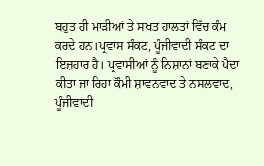ਬਹੁਤ ਹੀ ਮਾੜੀਆਂ ਤੇ ਸਖਤ ਹਾਲਤਾਂ ਵਿੱਚ ਕੰਮ ਕਰਦੇ ਹਨ।ਪ੍ਰਵਾਸ ਸੰਕਟ, ਪੂੰਜੀਵਾਦੀ ਸੰਕਟ ਦਾ ਇਜ਼ਹਾਰ ਹੈ। ਪ੍ਰਵਾਸੀਆਂ ਨੂੰ ਨਿਸ਼ਾਨਾਂ ਬਣਾਕੇ ਪੈਦਾ ਕੀਤਾ ਜਾ ਰਿਹਾ ਕੌਮੀ ਸ਼ਾਵਨਵਾਦ ਤੇ ਨਸਲਵਾਦ, ਪੂੰਜੀਵਾਦੀ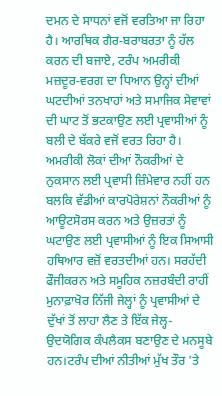ਦਮਨ ਦੇ ਸਾਧਨਾਂ ਵਜੋਂ ਵਰਤਿਆ ਜਾ ਰਿਹਾ ਹੈ। ਆਰਥਿਕ ਗੈਰ-ਬਰਾਬਰਤਾ ਨੂੰ ਹੱਲ ਕਰਨ ਦੀ ਬਜਾਏ, ਟਰੰਪ ਅਮਰੀਕੀ ਮਜ਼ਦੂਰ-ਵਰਗ ਦਾ ਧਿਆਨ ਉਨ੍ਹਾਂ ਦੀਆਂ ਘਟਦੀਆਂ ਤਨਖਾਹਾਂ ਅਤੇ ਸਮਾਜਿਕ ਸੇਵਾਵਾਂ ਦੀ ਘਾਟ ਤੋਂ ਭਟਕਾਉਣ ਲਈ ਪ੍ਰਵਾਸੀਆਂ ਨੂੰ ਬਲੀ ਦੇ ਬੱਕਰੇ ਵਜੋਂ ਵਰਤ ਰਿਹਾ ਹੈ। ਅਮਰੀਕੀ ਲੋਕਾਂ ਦੀਆਂ ਨੌਕਰੀਆਂ ਦੇ ਨੁਕਸਾਨ ਲਈ ਪ੍ਰਵਾਸੀ ਜ਼ਿੰਮੇਵਾਰ ਨਹੀਂ ਹਨ ਬਲਕਿ ਵੱਡੀਆਂ ਕਾਰਪੋਰੇਸ਼ਨਾਂ ਨੌਕਰੀਆਂ ਨੂੰ ਆਊਟਸੋਰਸ ਕਰਨ ਅਤੇ ਉਜ਼ਰਤਾਂ ਨੂੰ ਘਟਾਉਣ ਲਈ ਪ੍ਰਵਾਸੀਆਂ ਨੂੰ ਇਕ ਸਿਆਸੀ ਹਥਿਆਰ ਵਜ਼ੋਂ ਵਰਤਦੀਆਂ ਹਨ। ਸਰਹੱਦੀ ਫੌਜੀਕਰਨ ਅਤੇ ਸਮੂਹਿਕ ਨਜ਼ਰਬੰਦੀ ਰਾਹੀਂ ਮੁਨਾਫ਼ਾਖੋਰ ਨਿੱਜੀ ਜੇਲ੍ਹਾਂ ਨੂੰ ਪ੍ਰਵਾਸੀਆਂ ਦੇ ਦੁੱਖਾਂ ਤੋਂ ਲਾਹਾ ਲੈਣ ਤੇ ਇੱਕ ਜੇਲ੍ਹ-ਉਦਯੋਗਿਕ ਕੰਪਲੈਕਸ ਬਣਾਉਣ ਦੇ ਮਨਸੂਬੇ ਹਨ।ਟਰੰਪ ਦੀਆਂ ਨੀਤੀਆਂ ਮੁੱਖ ਤੌਰ 'ਤੇ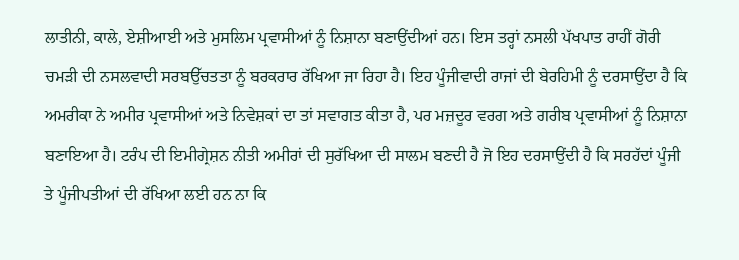ਲਾਤੀਨੀ, ਕਾਲੇ, ਏਸ਼ੀਆਈ ਅਤੇ ਮੁਸਲਿਮ ਪ੍ਰਵਾਸੀਆਂ ਨੂੰ ਨਿਸ਼ਾਨਾ ਬਣਾਉਂਦੀਆਂ ਹਨ। ਇਸ ਤਰ੍ਹਾਂ ਨਸਲੀ ਪੱਖਪਾਤ ਰਾਹੀਂ ਗੋਰੀ ਚਮੜੀ ਦੀ ਨਸਲਵਾਦੀ ਸਰਬਉੱਚਤਤਾ ਨੂੰ ਬਰਕਰਾਰ ਰੱਖਿਆ ਜਾ ਰਿਹਾ ਹੈ। ਇਹ ਪੂੰਜੀਵਾਦੀ ਰਾਜਾਂ ਦੀ ਬੇਰਹਿਮੀ ਨੂੰ ਦਰਸਾਉਂਦਾ ਹੈ ਕਿ ਅਮਰੀਕਾ ਨੇ ਅਮੀਰ ਪ੍ਰਵਾਸੀਆਂ ਅਤੇ ਨਿਵੇਸ਼ਕਾਂ ਦਾ ਤਾਂ ਸਵਾਗਤ ਕੀਤਾ ਹੈ, ਪਰ ਮਜ਼ਦੂਰ ਵਰਗ ਅਤੇ ਗਰੀਬ ਪ੍ਰਵਾਸੀਆਂ ਨੂੰ ਨਿਸ਼ਾਨਾ ਬਣਾਇਆ ਹੈ। ਟਰੰਪ ਦੀ ਇਮੀਗ੍ਰੇਸ਼ਨ ਨੀਤੀ ਅਮੀਰਾਂ ਦੀ ਸੁਰੱਖਿਆ ਦੀ ਸਾਲਮ ਬਣਦੀ ਹੈ ਜੋ ਇਹ ਦਰਸਾਉਂਦੀ ਹੈ ਕਿ ਸਰਹੱਦਾਂ ਪੂੰਜੀ ਤੇ ਪੂੰਜੀਪਤੀਆਂ ਦੀ ਰੱਖਿਆ ਲਈ ਹਨ ਨਾ ਕਿ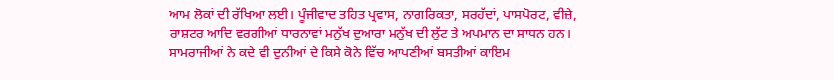ਆਮ ਲੋਕਾਂ ਦੀ ਰੱਖਿਆ ਲਈ। ਪੂੰਜੀਵਾਦ ਤਹਿਤ ਪ੍ਰਵਾਸ, ਨਾਗਰਿਕਤਾ, ਸਰਹੱਦਾਂ, ਪਾਸਪੋਰਟ, ਵੀਜ਼ੇ, ਰਾਸ਼ਟਰ ਆਦਿ ਵਰਗੀਆਂ ਧਾਰਨਾਵਾਂ ਮਨੁੱਖ ਦੁਆਰਾ ਮਨੁੱਖ ਦੀ ਲੁੱਟ ਤੇ ਅਪਮਾਨ ਦਾ ਸਾਧਨ ਹਨ। ਸਾਮਰਾਜੀਆਂ ਨੇ ਕਦੇ ਵੀ ਦੁਨੀਆਂ ਦੇ ਕਿਸੇ ਕੋਨੇ ਵਿੱਚ ਆਪਣੀਆਂ ਬਸਤੀਆਂ ਕਾਇਮ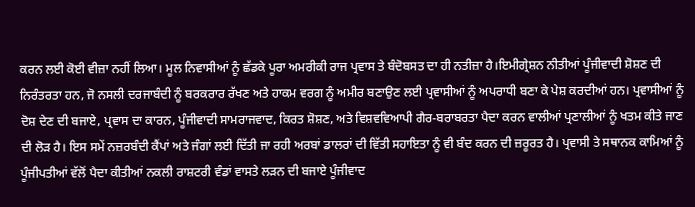ਕਰਨ ਲਈ ਕੋਈ ਵੀਜ਼ਾ ਨਹੀਂ ਲਿਆ। ਮੂਲ ਨਿਵਾਸੀਆਂ ਨੂੰ ਛੱਡਕੇ ਪੂਰਾ ਅਮਰੀਕੀ ਰਾਜ ਪ੍ਰਵਾਸ ਤੇ ਬੰਦੋਬਸਤ ਦਾ ਹੀ ਨਤੀਜ਼ਾ ਹੈ।ਇਮੀਗ੍ਰੇਸ਼ਨ ਨੀਤੀਆਂ ਪੂੰਜੀਵਾਦੀ ਸ਼ੋਸ਼ਣ ਦੀ ਨਿਰੰਤਰਤਾ ਹਨ, ਜੋ ਨਸਲੀ ਦਰਜਾਬੰਦੀ ਨੂੰ ਬਰਕਰਾਰ ਰੱਖਣ ਅਤੇ ਹਾਕਮ ਵਰਗ ਨੂੰ ਅਮੀਰ ਬਣਾਉਣ ਲਈ ਪ੍ਰਵਾਸੀਆਂ ਨੂੰ ਅਪਰਾਧੀ ਬਣਾ ਕੇ ਪੇਸ਼ ਕਰਦੀਆਂ ਹਨ। ਪ੍ਰਵਾਸੀਆਂ ਨੂੰ ਦੋਸ਼ ਦੇਣ ਦੀ ਬਜਾਏ, ਪ੍ਰਵਾਸ ਦਾ ਕਾਰਨ, ਪੂੰਜੀਵਾਦੀ ਸਾਮਰਾਜਵਾਦ, ਕਿਰਤ ਸ਼ੋਸ਼ਣ, ਅਤੇ ਵਿਸ਼ਵਵਿਆਪੀ ਗੈਰ-ਬਰਾਬਰਤਾ ਪੈਦਾ ਕਰਨ ਵਾਲੀਆਂ ਪ੍ਰਣਾਲੀਆਂ ਨੂੰ ਖਤਮ ਕੀਤੇ ਜਾਣ ਦੀ ਲੋੜ ਹੈ। ਇਸ ਸਮੇਂ ਨਜ਼ਰਬੰਦੀ ਕੈਂਪਾਂ ਅਤੇ ਜੰਗਾਂ ਲਈ ਦਿੱਤੀ ਜਾ ਰਹੀ ਅਰਬਾਂ ਡਾਲਰਾਂ ਦੀ ਵਿੱਤੀ ਸਹਾਇਤਾ ਨੂੰ ਵੀ ਬੰਦ ਕਰਨ ਦੀ ਜ਼ਰੂਰਤ ਹੈ। ਪ੍ਰਵਾਸੀ ਤੇ ਸਥਾਨਕ ਕਾਮਿਆਂ ਨੂੰ ਪੂੰਜੀਪਤੀਆਂ ਵੱਲੋਂ ਪੈਦਾ ਕੀਤੀਆਂ ਨਕਲੀ ਰਾਸ਼ਟਰੀ ਵੰਡਾਂ ਵਾਸਤੇ ਲੜਨ ਦੀ ਬਜਾਏ ਪੂੰਜੀਵਾਦ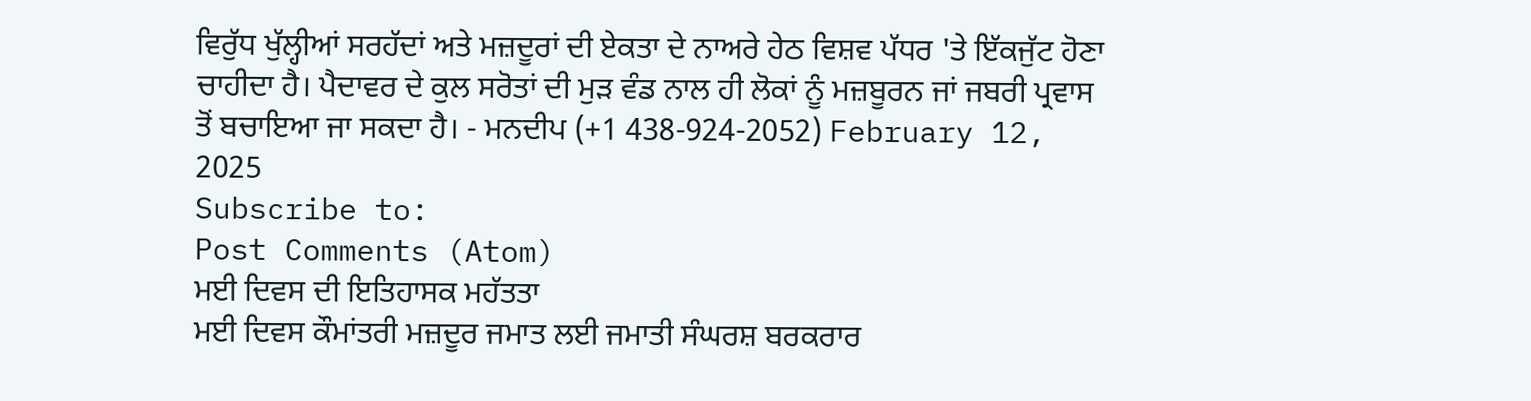ਵਿਰੁੱਧ ਖੁੱਲ੍ਹੀਆਂ ਸਰਹੱਦਾਂ ਅਤੇ ਮਜ਼ਦੂਰਾਂ ਦੀ ਏਕਤਾ ਦੇ ਨਾਅਰੇ ਹੇਠ ਵਿਸ਼ਵ ਪੱਧਰ 'ਤੇ ਇੱਕਜੁੱਟ ਹੋਣਾ ਚਾਹੀਦਾ ਹੈ। ਪੈਦਾਵਰ ਦੇ ਕੁਲ ਸਰੋਤਾਂ ਦੀ ਮੁੜ ਵੰਡ ਨਾਲ ਹੀ ਲੋਕਾਂ ਨੂੰ ਮਜ਼ਬੂਰਨ ਜਾਂ ਜਬਰੀ ਪ੍ਰਵਾਸ ਤੋਂ ਬਚਾਇਆ ਜਾ ਸਕਦਾ ਹੈ। - ਮਨਦੀਪ (+1 438-924-2052) February 12, 2025
Subscribe to:
Post Comments (Atom)
ਮਈ ਦਿਵਸ ਦੀ ਇਤਿਹਾਸਕ ਮਹੱਤਤਾ
ਮਈ ਦਿਵਸ ਕੌਮਾਂਤਰੀ ਮਜ਼ਦੂਰ ਜਮਾਤ ਲਈ ਜਮਾਤੀ ਸੰਘਰਸ਼ ਬਰਕਰਾਰ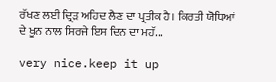ਰੱਖਣ ਲਈ ਦ੍ਰਿੜ ਅਹਿਦ ਲੈਣ ਦਾ ਪ੍ਰਤੀਕ ਹੈ। ਕਿਰਤੀ ਯੋਧਿਆਂ ਦੇ ਖੂਨ ਨਾਲ ਸਿਰਜੇ ਇਸ ਦਿਨ ਦਾ ਮਹੱ...

very nice.keep it up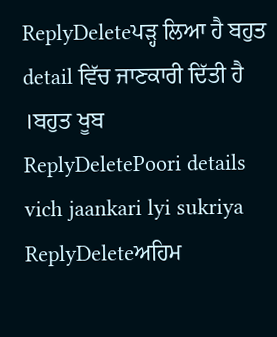ReplyDeleteਪੜ੍ਹ ਲਿਆ ਹੈ ਬਹੁਤ detail ਵਿੱਚ ਜਾਣਕਾਰੀ ਦਿੱਤੀ ਹੈ ।ਬਹੁਤ ਖੂਬ
ReplyDeletePoori details vich jaankari lyi sukriya
ReplyDeleteਅਹਿਮ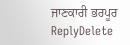ਜਾਣਕਾਰੀ ਭਰਪੂਰ
ReplyDelete